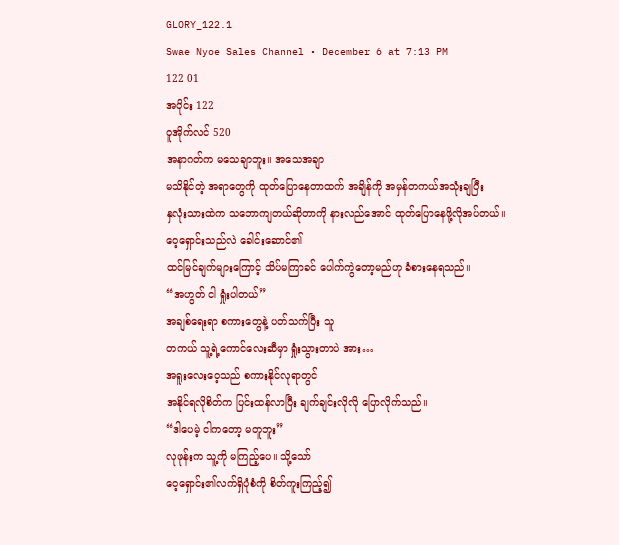GLORY_122.1
Swae Nyoe Sales Channel • December 6 at 7:13 PM
122 01
အပိုင်း 122
ဝူအိုက်လင် 520
အနာဂတ်က မသေချာဘူး။ အသေအချာ
မသိနိုင်တဲ့ အရာတွေကို ထုတ်ပြောနေတာထက် အချိန်ကို အမှန်တကယ်အသုံးချပြီး
နှလုံးသားထဲက သဘောကျတယ်ဆိုတာကို နားလည်အောင် ထုတ်ပြောနေဖို့လိုအပ်တယ်။
ဝေ့ရှောင်းသည်လဲ ခေါင်းဆောင်၏
ထင်မြင်ချက်များကြောင့် သိပ်မကြာခင် ပေါက်ကွဲတော့မည်ဟု ခံစားနေရသည်။
“အဟွတ် ငါ ရှုံးပါတယ်”
အချစ်ရေးရာ စကားတွေနဲ့ ပတ်သက်ပြီး သူ
တကယ် သူ့ရဲ့ကောင်လေးဆီမှာ ရှုံးသွားတာပဲ အား…
အရူးလေးဝေ့သည် စကားနိုင်လုရာတွင်
အနိုင်ရလိုစိတ်က ပြင်းထန်လာပြီး ချက်ချင်းလိုလို ပြောလိုက်သည်။
“ဒါပေမဲ့ ငါကတော့ မတူဘူး”
လုဖုန်းက သူ့ကို မကြည့်ပေ။ သို့သော်
ဝေ့ရှောင်း၏လက်ရှိပုံစံကို စိတ်ကူးကြည့်၍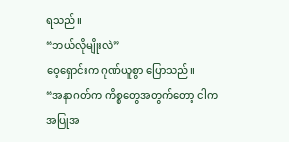ရသည်။
“ဘယ်လိုမျိုးလဲ”
ဝေ့ရှောင်းက ဂုဏ်ယူစွာ ပြောသည်။
“အနာဂတ်က ကိစ္စတွေအတွက်တော့ ငါက
အပြုအ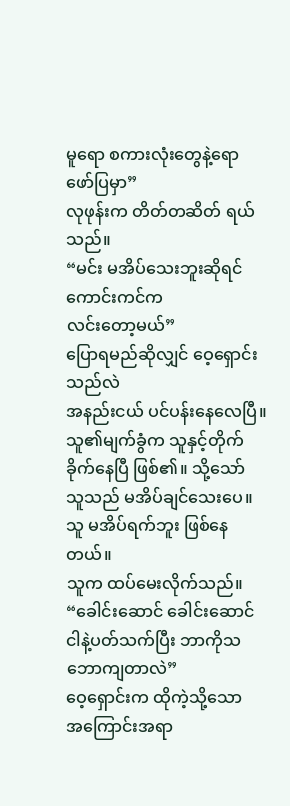မူရော စကားလုံးတွေနဲ့ရော ဖော်ပြမှာ”
လုဖုန်းက တိတ်တဆိတ် ရယ်သည်။
“မင်း မအိပ်သေးဘူးဆိုရင် ကောင်းကင်က
လင်းတော့မယ်”
ပြောရမည်ဆိုလျှင် ဝေ့ရှောင်းသည်လဲ
အနည်းငယ် ပင်ပန်းနေလေပြီ။ သူ၏မျက်ခွံက သူနှင့်တိုက်ခိုက်နေပြီ ဖြစ်၏။ သို့သော်
သူသည် မအိပ်ချင်သေးပေ။ သူ မအိပ်ရက်ဘူး ဖြစ်နေတယ်။
သူက ထပ်မေးလိုက်သည်။
“ခေါင်းဆောင် ခေါင်းဆောင်
ငါနဲ့ပတ်သက်ပြီး ဘာကိုသဘောကျတာလဲ”
ဝေ့ရှောင်းက ထိုကဲ့သို့သော
အကြောင်းအရာ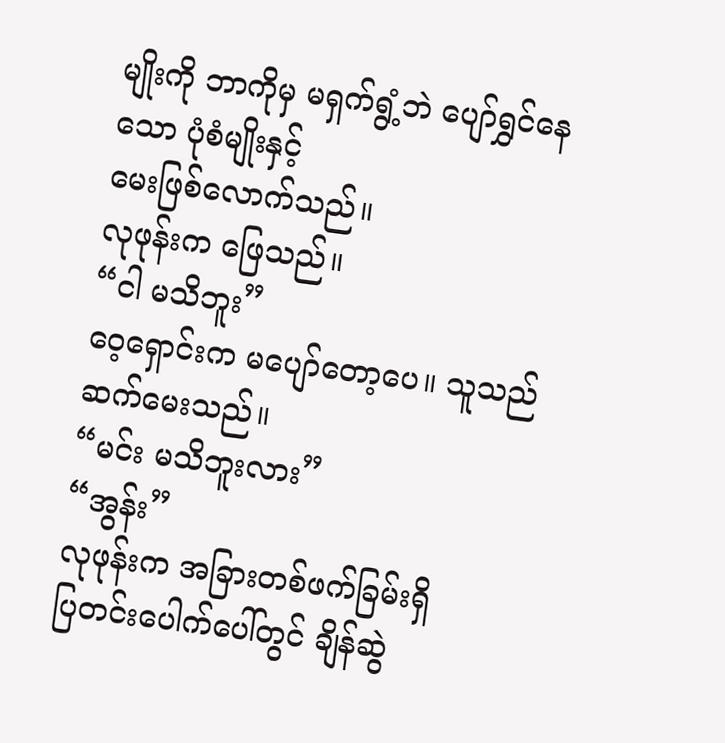မျိုးကို ဘာကိုမှ မရှက်ရွံ့ဘဲ ပျော်ရွှင်နေသော ပုံစံမျိုးနှင့်
မေးဖြစ်လောက်သည်။
လုဖုန်းက ဖြေသည်။
“ငါ မသိဘူး”
ဝေ့ရှောင်းက မပျော်တော့ပေ။ သူသည်
ဆက်မေးသည်။
“မင်း မသိဘူးလား”
“အွန်း”
လုဖုန်းက အခြားတစ်ဖက်ခြမ်းရှိ
ပြတင်းပေါက်ပေါ်တွင် ချိန်ဆွဲ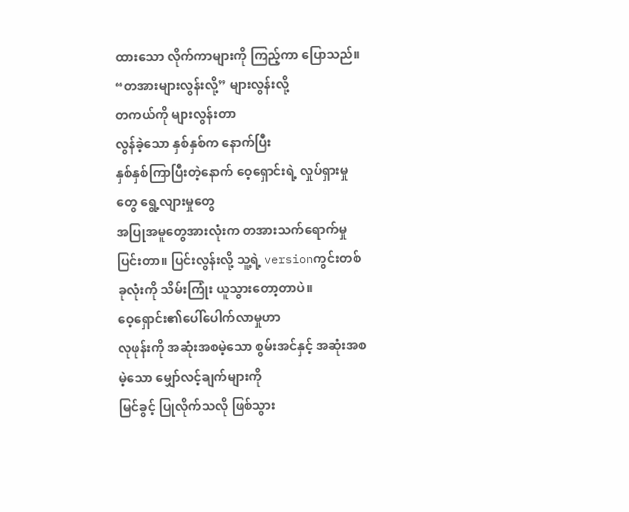ထားသော လိုက်ကာများကို ကြည့်ကာ ပြောသည်။
“တအားများလွန်းလို့” များလွန်းလို့
တကယ်ကို များလွန်းတာ
လွန်ခဲ့သော နှစ်နှစ်က နောက်ပြီး
နှစ်နှစ်ကြာပြီးတဲ့နောက် ဝေ့ရှောင်းရဲ့ လှုပ်ရှားမှုတွေ ရွေ့လျားမှုတွေ
အပြုအမူတွေအားလုံးက တအားသက်ရောက်မှု ပြင်းတာ။ ပြင်းလွန်းလို့ သူ့ရဲ့ versionကွင်းတစ်ခုလုံးကို သိမ်းကြုံး ယူသွားတော့တာပဲ။
ဝေ့ရှောင်း၏ပေါ်ပေါက်လာမှုဟာ
လုဖုန်းကို အဆုံးအစမဲ့သော စွမ်းအင်နှင့် အဆုံးအစမဲ့သော မျှော်လင့်ချက်များကို
မြင်ခွင့် ပြုလိုက်သလို ဖြစ်သွား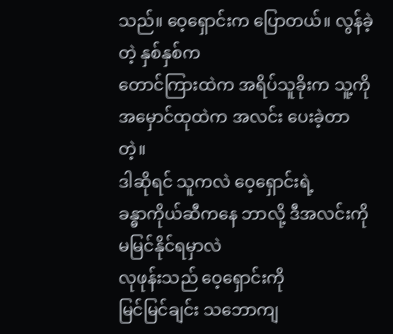သည်။ ဝေ့ရှောင်းက ပြောတယ်။ လွန်ခဲ့တဲ့ နှစ်နှစ်က
တောင်ကြားထဲက အရိပ်သူခိုးက သူ့ကို အမှောင်ထုထဲက အလင်း ပေးခဲ့တာတဲ့။
ဒါဆိုရင် သူကလဲ ဝေ့ရှောင်းရဲ့
ခန္ဓာကိုယ်ဆီကနေ ဘာလို့ ဒီအလင်းကို မမြင်နိုင်ရမှာလဲ
လုဖုန်းသည် ဝေ့ရှောင်းကို
မြင်မြင်ချင်း သဘောကျ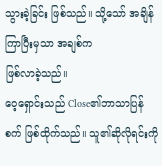သွားခဲ့ခြင်း ဖြစ်သည်။ သို့သော် အချိန်ကြာပြီးမှသာ အချစ်က
ဖြစ်လာခဲ့သည်။
ဝေ့ရှောင်းသည် Close၏ဘာသာပြန်စက် ဖြစ်ထိုက်သည်။ သူ၏ဆိုလိုရင်းကို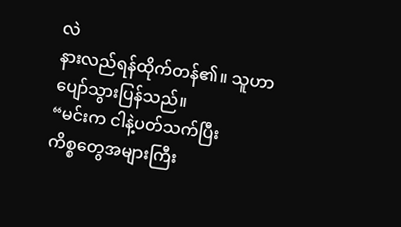လဲ
နားလည်ရန်ထိုက်တန်၏။ သူဟာ ပျော်သွားပြန်သည်။
“မင်းက ငါနဲ့ပတ်သက်ပြီး
ကိစ္စတွေအများကြီး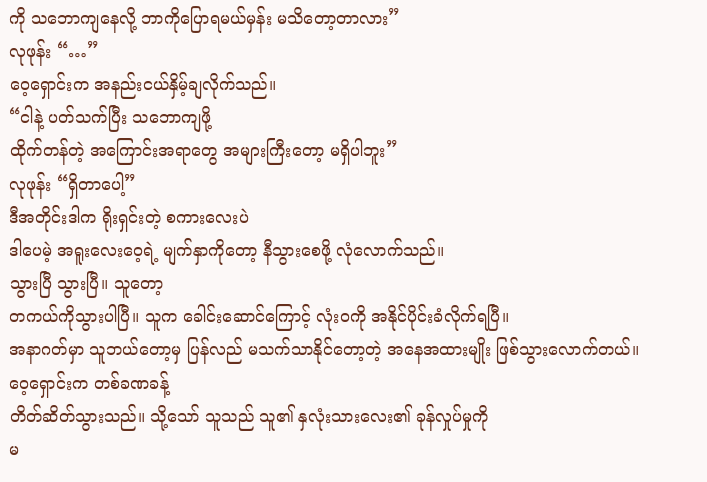ကို သဘောကျနေလို့ ဘာကိုပြောရမယ်မှန်း မသိတော့တာလား”
လုဖုန်း “…”
ဝေ့ရှောင်းက အနည်းငယ်နှိမ့်ချလိုက်သည်။
“ငါနဲ့ ပတ်သက်ပြီး သဘောကျဖို့
ထိုက်တန်တဲ့ အကြောင်းအရာတွေ အများကြီးတော့ မရှိပါဘူး”
လုဖုန်း “ရှိတာပေါ့”
ဒီအတိုင်းဒါက ရိုးရှင်းတဲ့ စကားလေးပဲ
ဒါပေမဲ့ အရူးလေးဝေ့ရဲ့ မျက်နှာကိုတော့ နီသွားစေဖို့ လုံလောက်သည်။
သွားပြီ သွားပြီ။ သူတော့
တကယ်ကိုသွားပါပြီ။ သူက ခေါင်းဆောင်ကြောင့် လုံးဝကို အနိုင်ပိုင်းခံလိုက်ရပြီ။
အနာဂတ်မှာ သူဘယ်တော့မှ ပြန်လည် မသက်သာနိုင်တော့တဲ့ အနေအထားမျိုး ဖြစ်သွားလောက်တယ်။
ဝေ့ရှောင်းက တစ်ခဏခန့်
တိတ်ဆိတ်သွားသည်။ သို့သော် သူသည် သူ၏ နှလုံးသားလေး၏ ခုန်လှုပ်မှုကို
မ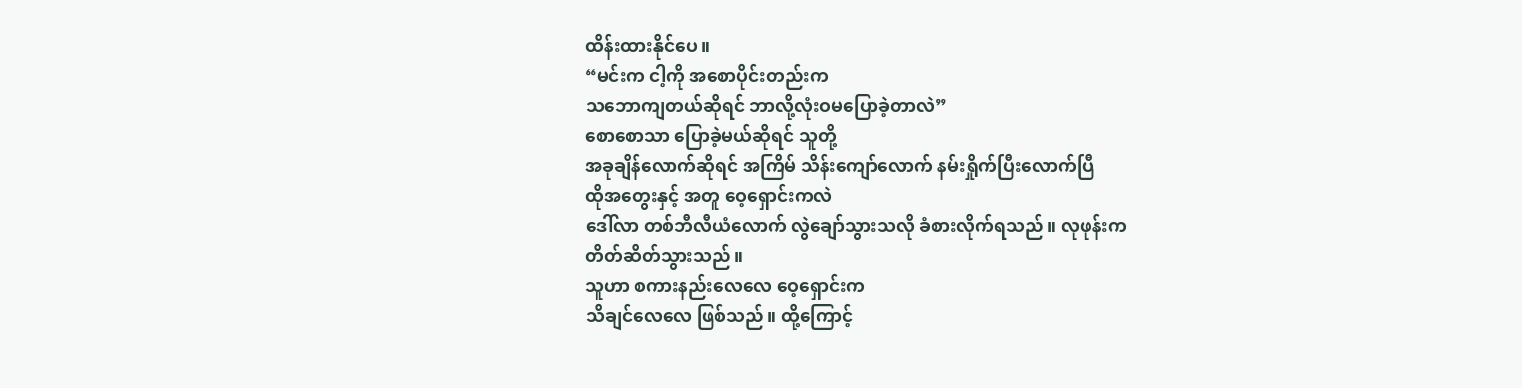ထိန်းထားနိုင်ပေ။
“မင်းက ငါ့ကို အစောပိုင်းတည်းက
သဘောကျတယ်ဆိုရင် ဘာလို့လုံးဝမပြောခဲ့တာလဲ”
စောစောသာ ပြောခဲ့မယ်ဆိုရင် သူတို့
အခုချိန်လောက်ဆိုရင် အကြိမ် သိန်းကျော်လောက် နမ်းရှိုက်ပြီးလောက်ပြီ
ထိုအတွေးနှင့် အတူ ဝေ့ရှောင်းကလဲ
ဒေါ်လာ တစ်ဘီလီယံလောက် လွဲချော်သွားသလို ခံစားလိုက်ရသည်။ လုဖုန်းက
တိတ်ဆိတ်သွားသည်။
သူဟာ စကားနည်းလေလေ ဝေ့ရှောင်းက
သိချင်လေလေ ဖြစ်သည်။ ထို့ကြောင့်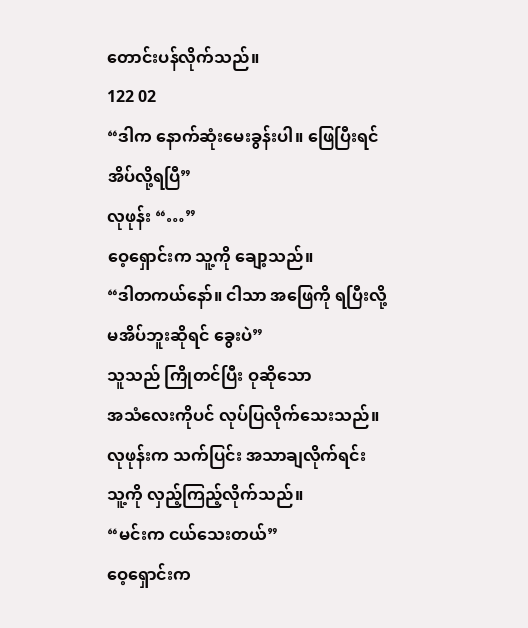တောင်းပန်လိုက်သည်။
122 02
“ဒါက နောက်ဆုံးမေးခွန်းပါ။ ဖြေပြီးရင်
အိပ်လို့ရပြီ”
လုဖုန်း “…”
ဝေ့ရှောင်းက သူ့ကို ချော့သည်။
“ဒါတကယ်နော်။ ငါသာ အဖြေကို ရပြီးလို့
မအိပ်ဘူးဆိုရင် ခွေးပဲ”
သူသည် ကြိုတင်ပြီး ဝုဆိုသော
အသံလေးကိုပင် လုပ်ပြလိုက်သေးသည်။
လုဖုန်းက သက်ပြင်း အသာချလိုက်ရင်း
သူ့ကို လှည့်ကြည့်လိုက်သည်။
“မင်းက ငယ်သေးတယ်”
ဝေ့ရှောင်းက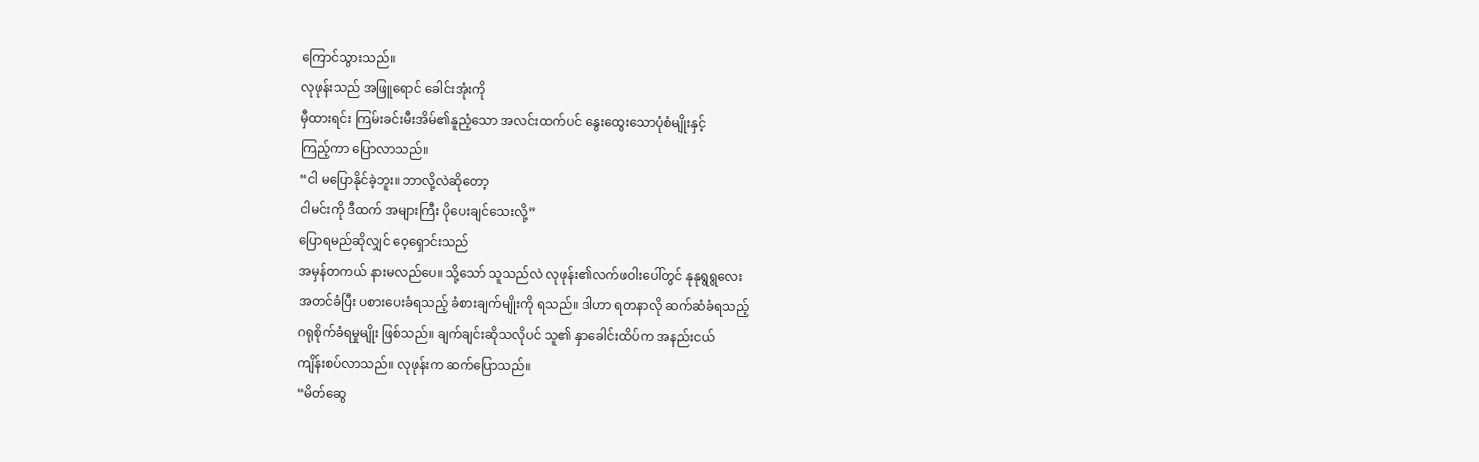ကြောင်သွားသည်။
လုဖုန်းသည် အဖြူရောင် ခေါင်းအုံးကို
မှီထားရင်း ကြမ်းခင်းမီးအိမ်၏နူညံ့သော အလင်းထက်ပင် နွေးထွေးသောပုံစံမျိုးနှင့်
ကြည့်ကာ ပြောလာသည်။
“ငါ မပြောနိုင်ခဲ့ဘူး။ ဘာလို့လဲဆိုတော့
ငါမင်းကို ဒီထက် အများကြီး ပိုပေးချင်သေးလို့”
ပြောရမည်ဆိုလျှင် ဝေ့ရှောင်းသည်
အမှန်တကယ် နားမလည်ပေ။ သို့သော် သူသည်လဲ လုဖုန်း၏လက်ဖဝါးပေါ်တွင် နုနုရွရွလေး
အတင်ခံပြီး ပစားပေးခံရသည့် ခံစားချက်မျိုးကို ရသည်။ ဒါဟာ ရတနာလို ဆက်ဆံခံရသည့်
ဂရုစိုက်ခံရမှုမျိုး ဖြစ်သည်။ ချက်ချင်းဆိုသလိုပင် သူ၏ နှာခေါင်းထိပ်က အနည်းငယ်
ကျိန်းစပ်လာသည်။ လုဖုန်းက ဆက်ပြောသည်။
“မိတ်ဆွေ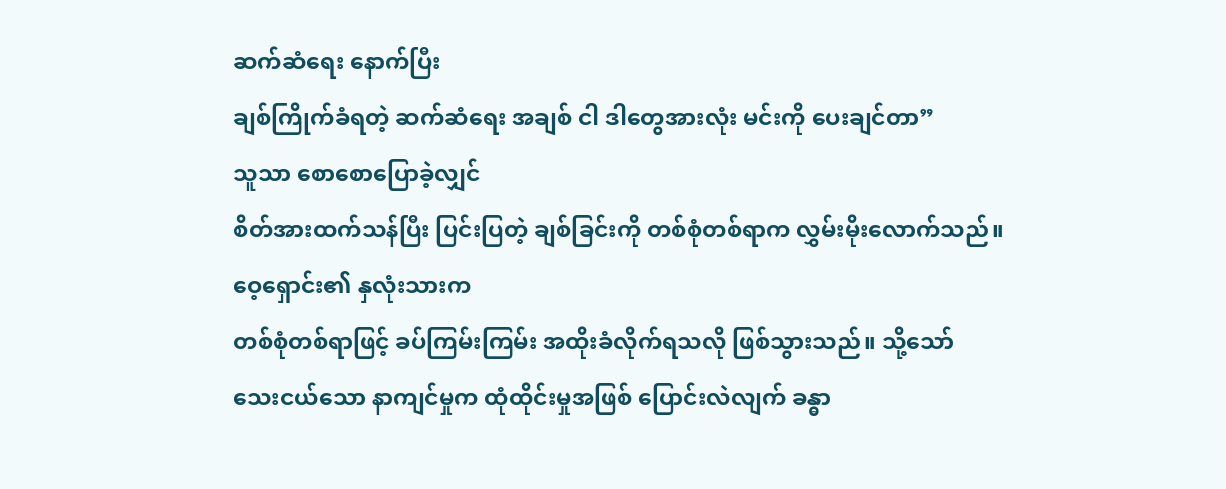ဆက်ဆံရေး နောက်ပြီး
ချစ်ကြိုက်ခံရတဲ့ ဆက်ဆံရေး အချစ် ငါ ဒါတွေအားလုံး မင်းကို ပေးချင်တာ”
သူသာ စောစောပြောခဲ့လျှင်
စိတ်အားထက်သန်ပြီး ပြင်းပြတဲ့ ချစ်ခြင်းကို တစ်စုံတစ်ရာက လွှမ်းမိုးလောက်သည်။
ဝေ့ရှောင်း၏ နှလုံးသားက
တစ်စုံတစ်ရာဖြင့် ခပ်ကြမ်းကြမ်း အထိုးခံလိုက်ရသလို ဖြစ်သွားသည်။ သို့သော်
သေးငယ်သော နာကျင်မှုက ထုံထိုင်းမှုအဖြစ် ပြောင်းလဲလျက် ခန္ဓာ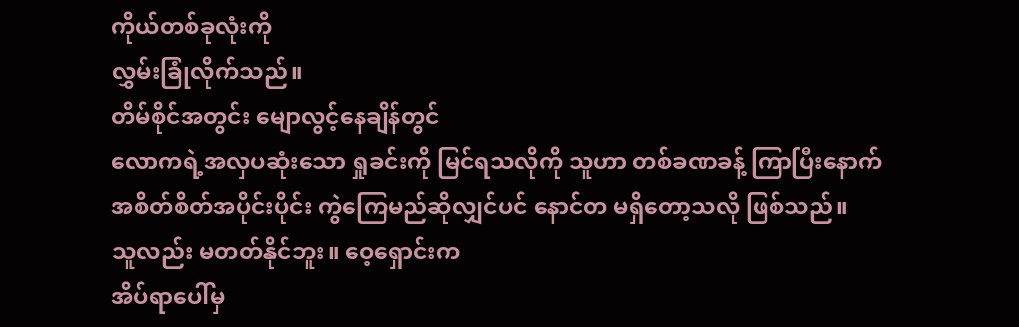ကိုယ်တစ်ခုလုံးကို
လွှမ်းခြုံလိုက်သည်။
တိမ်စိုင်အတွင်း မျောလွင့်နေချိန်တွင်
လောကရဲ့အလှပဆုံးသော ရှုခင်းကို မြင်ရသလိုကို သူဟာ တစ်ခဏခန့် ကြာပြီးနောက်
အစိတ်စိတ်အပိုင်းပိုင်း ကွဲကြေမည်ဆိုလျှင်ပင် နောင်တ မရှိတော့သလို ဖြစ်သည်။
သူလည်း မတတ်နိုင်ဘူး။ ဝေ့ရှောင်းက
အိပ်ရာပေါ်မှ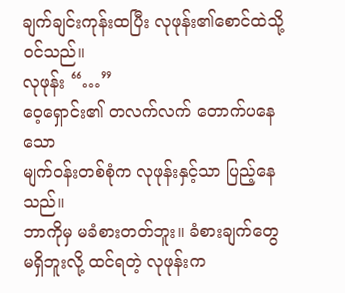ချက်ချင်းကုန်းထပြီး လုဖုန်း၏စောင်ထဲသို့ ဝင်သည်။
လုဖုန်း “…”
ဝေ့ရှောင်း၏ တလက်လက် တောက်ပနေသော
မျက်ဝန်းတစ်စုံက လုဖုန်းနှင့်သာ ပြည့်နေသည်။
ဘာကိုမှ မခံစားတတ်ဘူး။ ခံစားချက်တွေ
မရှိဘူးလို့ ထင်ရတဲ့ လုဖုန်းက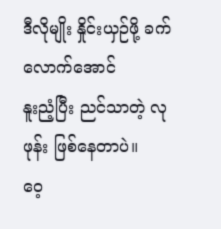ဒီလိုမျိုး နှိုင်းယှဉ်ဖို့ ခက်လောက်အောင်
နူးညံ့ပြီး ညင်သာတဲ့ လုဖုန်း ဖြစ်နေတာပဲ။
ဝေ့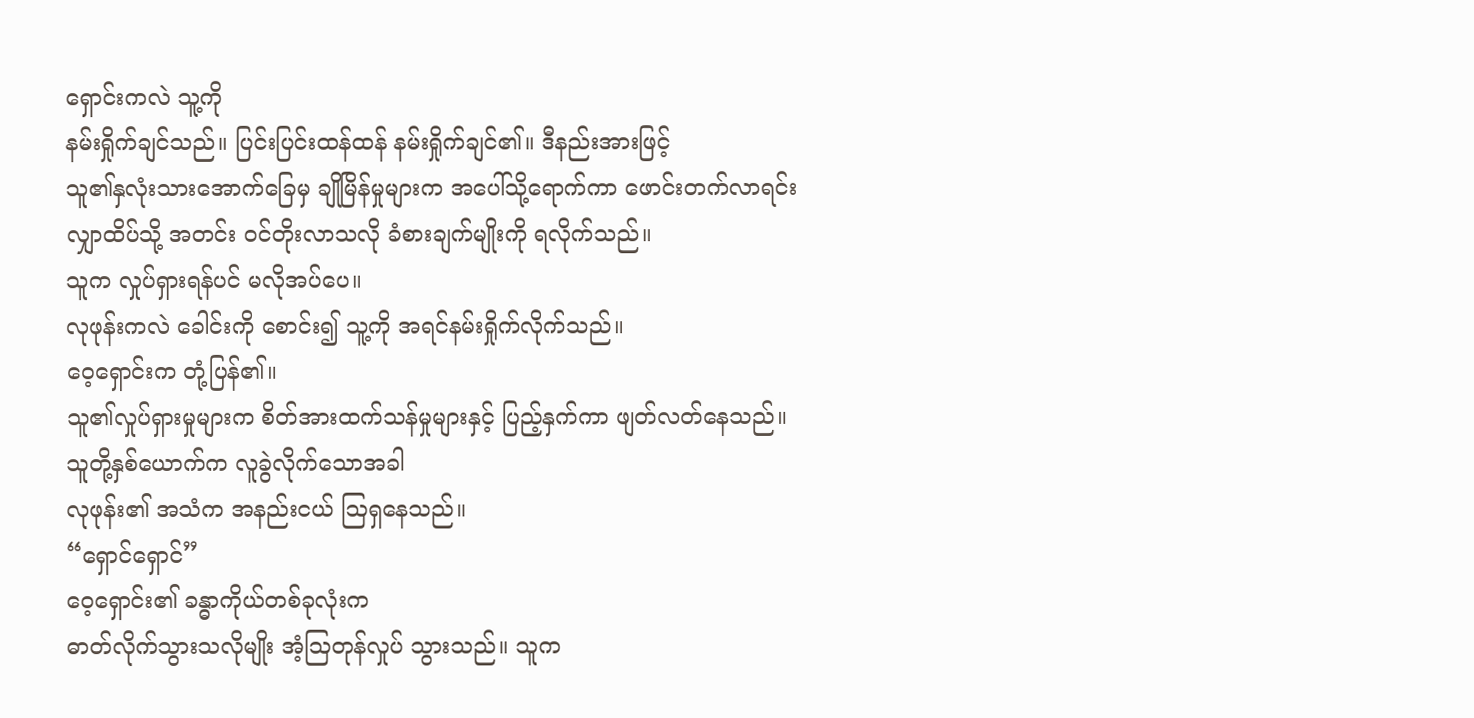ရှောင်းကလဲ သူ့ကို
နမ်းရှိုက်ချင်သည်။ ပြင်းပြင်းထန်ထန် နမ်းရှိုက်ချင်၏။ ဒီနည်းအားဖြင့်
သူ၏နှလုံးသားအောက်ခြေမှ ချိုမြိန်မှုများက အပေါ်သို့ရောက်ကာ ဖောင်းတက်လာရင်း
လျှာထိပ်သို့ အတင်း ဝင်တိုးလာသလို ခံစားချက်မျိုးကို ရလိုက်သည်။
သူက လှုပ်ရှားရန်ပင် မလိုအပ်ပေ။
လုဖုန်းကလဲ ခေါင်းကို စောင်း၍ သူ့ကို အရင်နမ်းရှိုက်လိုက်သည်။
ဝေ့ရှောင်းက တုံ့ပြန်၏။
သူ၏လှုပ်ရှားမှုများက စိတ်အားထက်သန်မှုများနှင့် ပြည့်နှက်ကာ ဖျတ်လတ်နေသည်။
သူတို့နှစ်ယောက်က လူခွဲလိုက်သောအခါ
လုဖုန်း၏ အသံက အနည်းငယ် ဩရှနေသည်။
“ရှောင်ရှောင်”
ဝေ့ရှောင်း၏ ခန္ဓာကိုယ်တစ်ခုလုံးက
ဓာတ်လိုက်သွားသလိုမျိုး အံ့ဩတုန်လှုပ် သွားသည်။ သူက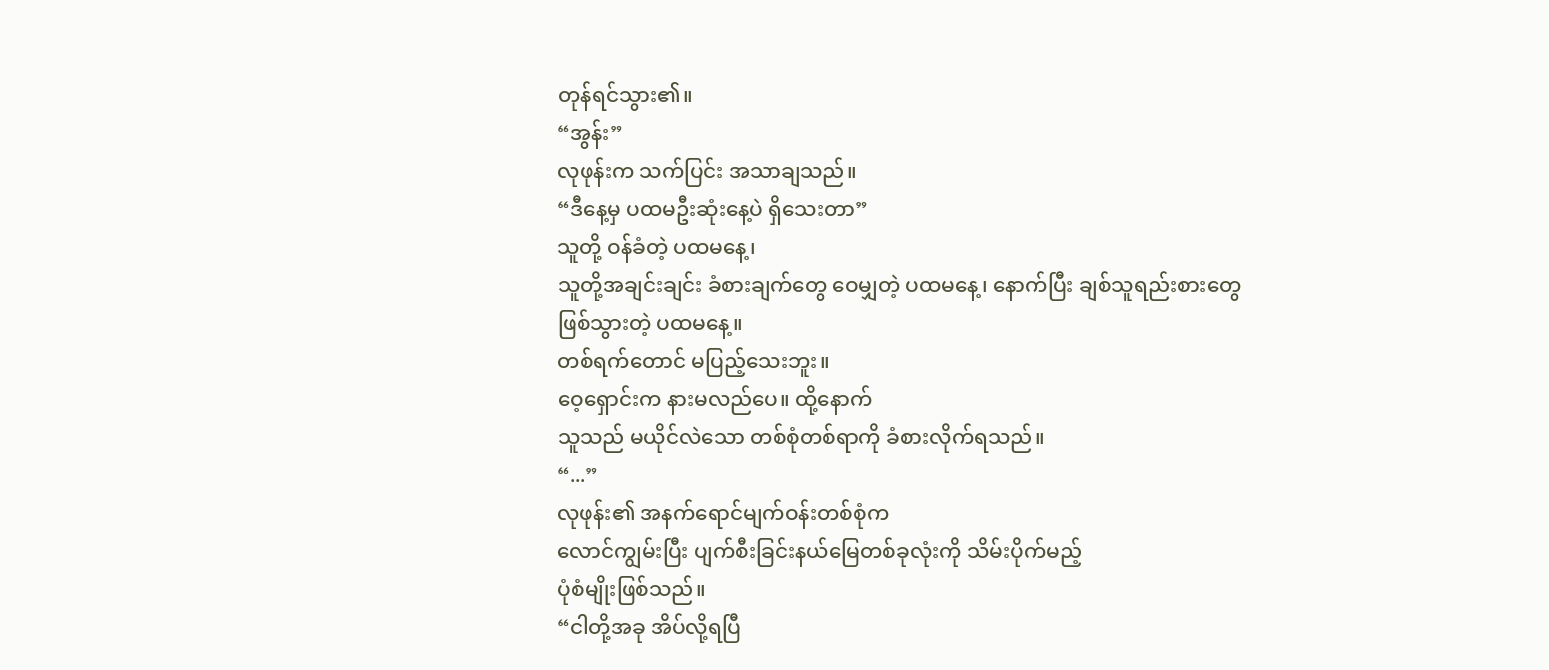တုန်ရင်သွား၏။
“အွန်း”
လုဖုန်းက သက်ပြင်း အသာချသည်။
“ဒီနေ့မှ ပထမဦးဆုံးနေ့ပဲ ရှိသေးတာ”
သူတို့ ဝန်ခံတဲ့ ပထမနေ့၊
သူတို့အချင်းချင်း ခံစားချက်တွေ ဝေမျှတဲ့ ပထမနေ့၊ နောက်ပြီး ချစ်သူရည်းစားတွေ
ဖြစ်သွားတဲ့ ပထမနေ့။
တစ်ရက်တောင် မပြည့်သေးဘူး။
ဝေ့ရှောင်းက နားမလည်ပေ။ ထို့နောက်
သူသည် မယိုင်လဲသော တစ်စုံတစ်ရာကို ခံစားလိုက်ရသည်။
“...”
လုဖုန်း၏ အနက်ရောင်မျက်ဝန်းတစ်စုံက
လောင်ကျွမ်းပြီး ပျက်စီးခြင်းနယ်မြေတစ်ခုလုံးကို သိမ်းပိုက်မည့်
ပုံစံမျိုးဖြစ်သည်။
“ငါတို့အခု အိပ်လို့ရပြီ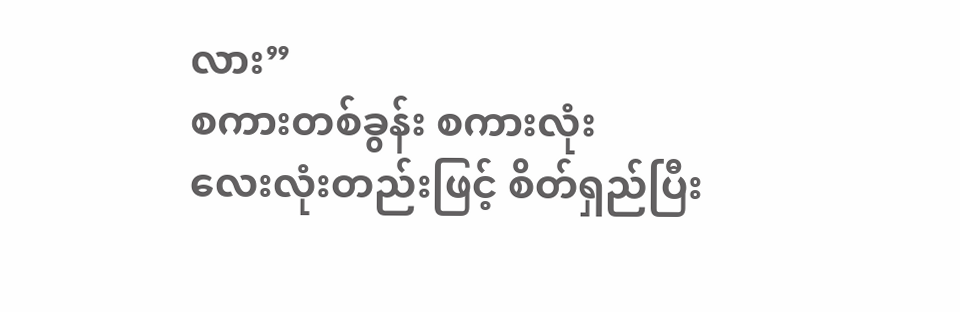လား”
စကားတစ်ခွန်း စကားလုံး
လေးလုံးတည်းဖြင့် စိတ်ရှည်ပြီး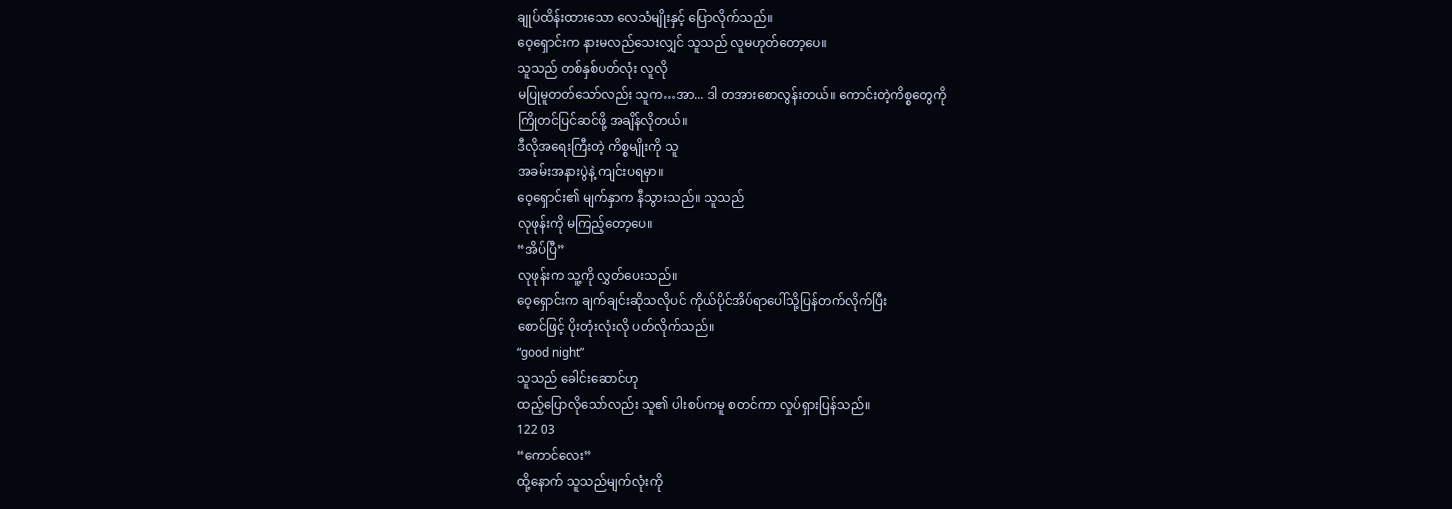ချုပ်ထိန်းထားသော လေသံမျိုးနှင့် ပြောလိုက်သည်။
ဝေ့ရှောင်းက နားမလည်သေးလျှင် သူသည် လူမဟုတ်တော့ပေ။
သူသည် တစ်နှစ်ပတ်လုံး လူလို
မပြုမူတတ်သော်လည်း သူက…အာ... ဒါ တအားစောလွန်းတယ်။ ကောင်းတဲ့ကိစ္စတွေကို
ကြိုတင်ပြင်ဆင်ဖို့ အချိန်လိုတယ်။
ဒီလိုအရေးကြီးတဲ့ ကိစ္စမျိုးကို သူ
အခမ်းအနားပွဲနဲ့ ကျင်းပရမှာ။
ဝေ့ရှောင်း၏ မျက်နှာက နီသွားသည်။ သူသည်
လုဖုန်းကို မကြည့်တော့ပေ။
“အိပ်ပြီ”
လုဖုန်းက သူ့ကို လွှတ်ပေးသည်။
ဝေ့ရှောင်းက ချက်ချင်းဆိုသလိုပင် ကိုယ်ပိုင်အိပ်ရာပေါ်သို့ပြန်တက်လိုက်ပြီး
စောင်ဖြင့် ပိုးတုံးလုံးလို ပတ်လိုက်သည်။
“good night”
သူသည် ခေါင်းဆောင်ဟု
ထည့်ပြောလိုသော်လည်း သူ၏ ပါးစပ်ကမူ စတင်ကာ လှုပ်ရှားပြန်သည်။
122 03
“ကောင်လေး”
ထို့နောက် သူသည်မျက်လုံးကို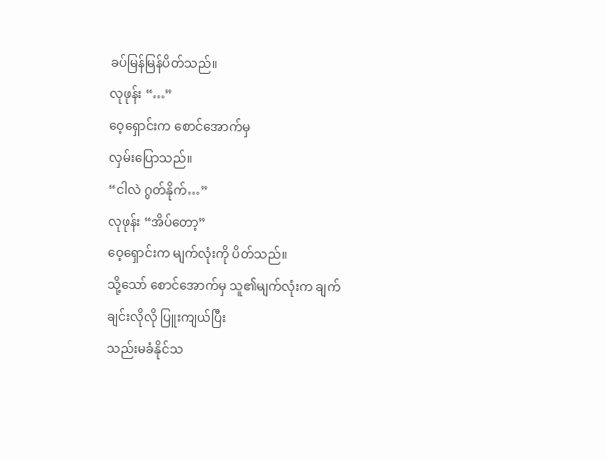ခပ်မြန်မြန်ပိတ်သည်။
လုဖုန်း “…”
ဝေ့ရှောင်းက စောင်အောက်မှ
လှမ်းပြောသည်။
“ငါလဲ ဂွတ်နိုက်…”
လုဖုန်း “အိပ်တော့”
ဝေ့ရှောင်းက မျက်လုံးကို ပိတ်သည်။
သို့သော် စောင်အောက်မှ သူ၏မျက်လုံးက ချက်ချင်းလိုလို ပြူးကျယ်ပြီး
သည်းမခံနိုင်သ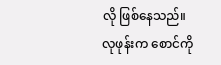လို ဖြစ်နေသည်။
လုဖုန်းက စောင်ကို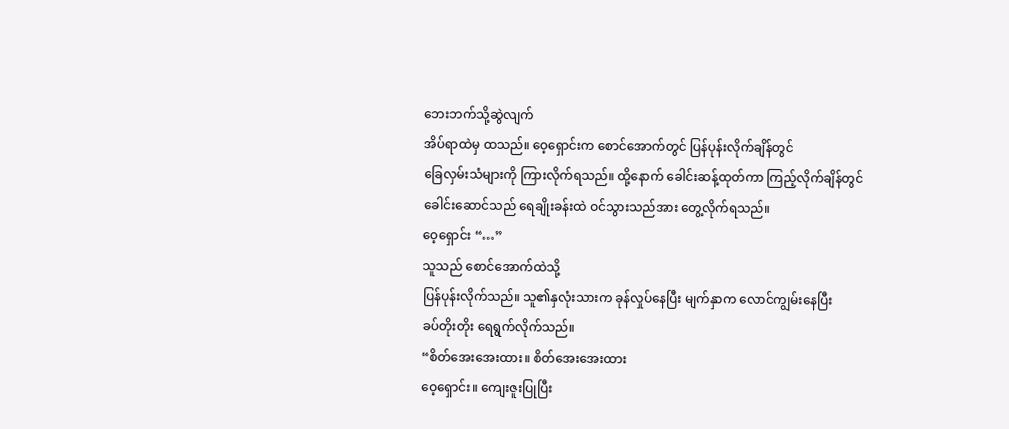ဘေးဘက်သို့ဆွဲလျက်
အိပ်ရာထဲမှ ထသည်။ ဝေ့ရှောင်းက စောင်အောက်တွင် ပြန်ပုန်းလိုက်ချိန်တွင်
ခြေလှမ်းသံများကို ကြားလိုက်ရသည်။ ထို့နောက် ခေါင်းဆန့်ထုတ်ကာ ကြည့်လိုက်ချိန်တွင်
ခေါင်းဆောင်သည် ရေချိုးခန်းထဲ ဝင်သွားသည်အား တွေ့လိုက်ရသည်။
ဝေ့ရှောင်း “…”
သူသည် စောင်အောက်ထဲသို့
ပြန်ပုန်းလိုက်သည်။ သူ၏နှလုံးသားက ခုန်လှုပ်နေပြီး မျက်နှာက လောင်ကျွမ်းနေပြီး
ခပ်တိုးတိုး ရေရွက်လိုက်သည်။
“စိတ်အေးအေးထား။ စိတ်အေးအေးထား
ဝေ့ရှောင်း။ ကျေးဇူးပြုပြီး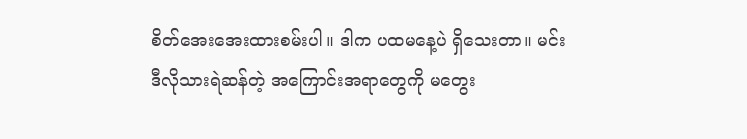စိတ်အေးအေးထားစမ်းပါ။ ဒါက ပထမနေ့ပဲ ရှိသေးတာ။ မင်း
ဒီလိုသားရဲဆန်တဲ့ အကြောင်းအရာတွေကို မတွေး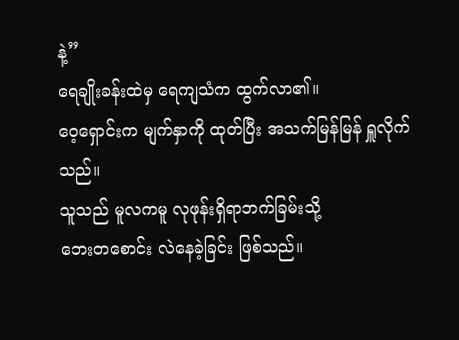နဲ့”
ရေချိုးခန်းထဲမှ ရေကျသံက ထွက်လာ၏။
ဝေ့ရှောင်းက မျက်နှာကို ထုတ်ပြီး အသက်မြန်မြန် ရှူလိုက်သည်။
သူသည် မူလကမူ လုဖုန်းရှိရာဘက်ခြမ်းသို့
ဘေးတစောင်း လဲနေခဲ့ခြင်း ဖြစ်သည်။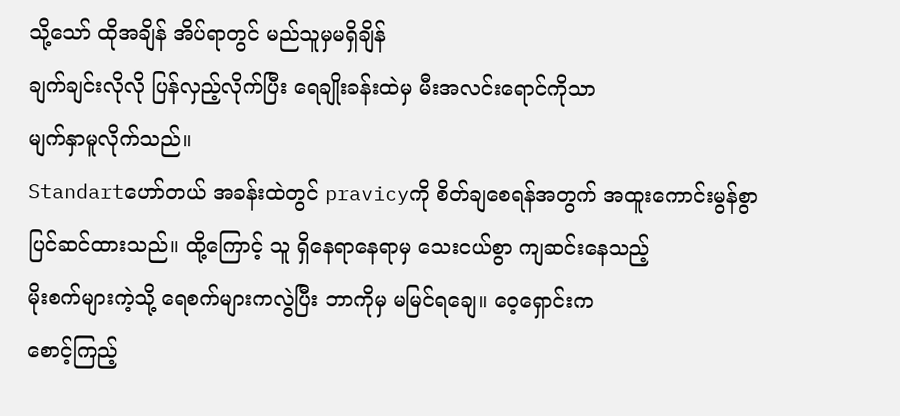သို့သော် ထိုအချိန် အိပ်ရာတွင် မည်သူမှမရှိချိန်
ချက်ချင်းလိုလို ပြန်လှည့်လိုက်ပြီး ရေချိုးခန်းထဲမှ မီးအလင်းရောင်ကိုသာ
မျက်နှာမူလိုက်သည်။
Standartဟော်တယ် အခန်းထဲတွင် pravicyကို စိတ်ချစေရန်အတွက် အထူးကောင်းမွန်စွာ
ပြင်ဆင်ထားသည်။ ထို့ကြောင့် သူ ရှိနေရာနေရာမှ သေးငယ်စွာ ကျဆင်းနေသည့်
မိုးစက်များကဲ့သို့ ရေစက်များကလွဲပြီး ဘာကိုမှ မမြင်ရချေ။ ဝေ့ရှောင်းက
စောင့်ကြည့်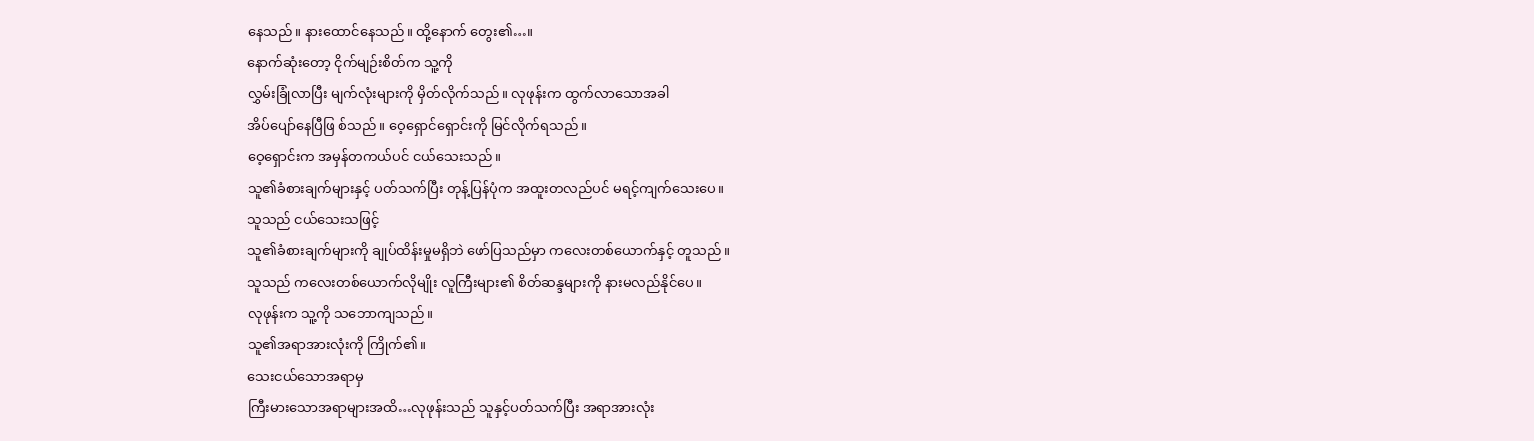နေသည်။ နားထောင်နေသည်။ ထို့နောက် တွေး၏…။
နောက်ဆုံးတော့ ငိုက်မျဉ်းစိတ်က သူ့ကို
လွှမ်းခြုံလာပြီး မျက်လုံးများကို မှိတ်လိုက်သည်။ လုဖုန်းက ထွက်လာသောအခါ
အိပ်ပျော်နေပြီဖြ စ်သည်။ ဝေ့ရှောင်ရှောင်းကို မြင်လိုက်ရသည်။
ဝေ့ရှောင်းက အမှန်တကယ်ပင် ငယ်သေးသည်။
သူ၏ခံစားချက်များနှင့် ပတ်သက်ပြီး တုန့်ပြန်ပုံက အထူးတလည်ပင် မရင့်ကျက်သေးပေ။
သူသည် ငယ်သေးသဖြင့်
သူ၏ခံစားချက်များကို ချုပ်ထိန်းမှုမရှိဘဲ ဖော်ပြသည်မှာ ကလေးတစ်ယောက်နှင့် တူသည်။
သူသည် ကလေးတစ်ယောက်လိုမျိုး လူကြီးများ၏ စိတ်ဆန္ဒများကို နားမလည်နိုင်ပေ။
လုဖုန်းက သူ့ကို သဘောကျသည်။
သူ၏အရာအားလုံးကို ကြိုက်၏။
သေးငယ်သောအရာမှ
ကြီးမားသောအရာများအထိ…လုဖုန်းသည် သူနှင့်ပတ်သက်ပြီး အရာအားလုံး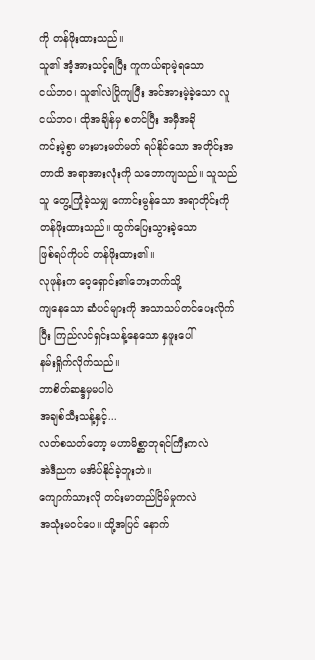ကို တန်ဖိုးထားသည်။
သူ၏ အံ့အားသင့်ရပြီး ကူကယ်ရာမဲ့ရသော
ငယ်ဘဝ၊ သူ၏လဲပြိုကျပြီး အင်အားမဲ့ခဲ့သော လူငယ်ဘဝ၊ ထိုအချိန်မှ စတင်ပြီး အမှီအခို
ကင်းမဲ့စွာ မားမားမတ်မတ် ရပ်နိုင်သော အတိုင်းအတာထိ အရာအားလုံးကို သဘောကျသည်။ သူသည်
သူ တွေ့ကြုံခဲ့သမျှ ကောင်းမွန်သော အရာတိုင်းကို တန်ဖိုးထားသည်။ ထွက်ပြေးသွားခဲ့သော
ဖြစ်ရပ်ကိုပင် တန်ဖိုးထား၏။
လုဖုန်းက ဝေ့ရှောင်း၏ဘေးဘက်သို့
ကျနေသော ဆံပင်များကို အသာသပ်တင်ပေးလိုက်ပြီး ကြည်လင်ရှင်းသန့်နေသော နှဖူးပေါ်
နမ်းရှိုက်လိုက်သည်။
ဘာစိတ်ဆန္ဒမှမပါပဲ
အချစ်သီးသန့်နှင့်...
လတ်စသတ်တော့ မဟာမိစ္ဆာဘုရင်ကြီးကလဲ
အဲဒီညက မအိပ်နိုင်ခဲ့ဘူးဘဲ။
ကျောက်သားလို တင်းမာတည်ငြိမ်မှုကလဲ
အသုံးမဝင်ပေ။ ထို့အပြင် နောက်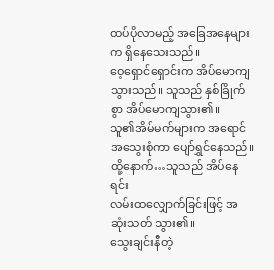ထပ်ပိုလာမည့် အခြေအနေများက ရှိနေသေးသည်။
ဝေ့ရှောင်ရှောင်းက အိပ်မောကျသွားသည်။ သူသည် နှစ်ခြိုက်စွာ အိပ်မောကျသွား၏။
သူ၏အိမ်မက်များက အရောင်အသွေးစုံကာ ပျော်ရွှင်နေသည်။ ထို့နောက်…သူသည် အိပ်နေရင်း
လမ်းထလျှောက်ခြင်းဖြင့် အဆုံးသတ် သွား၏။
သွေးချင်းနီတဲ့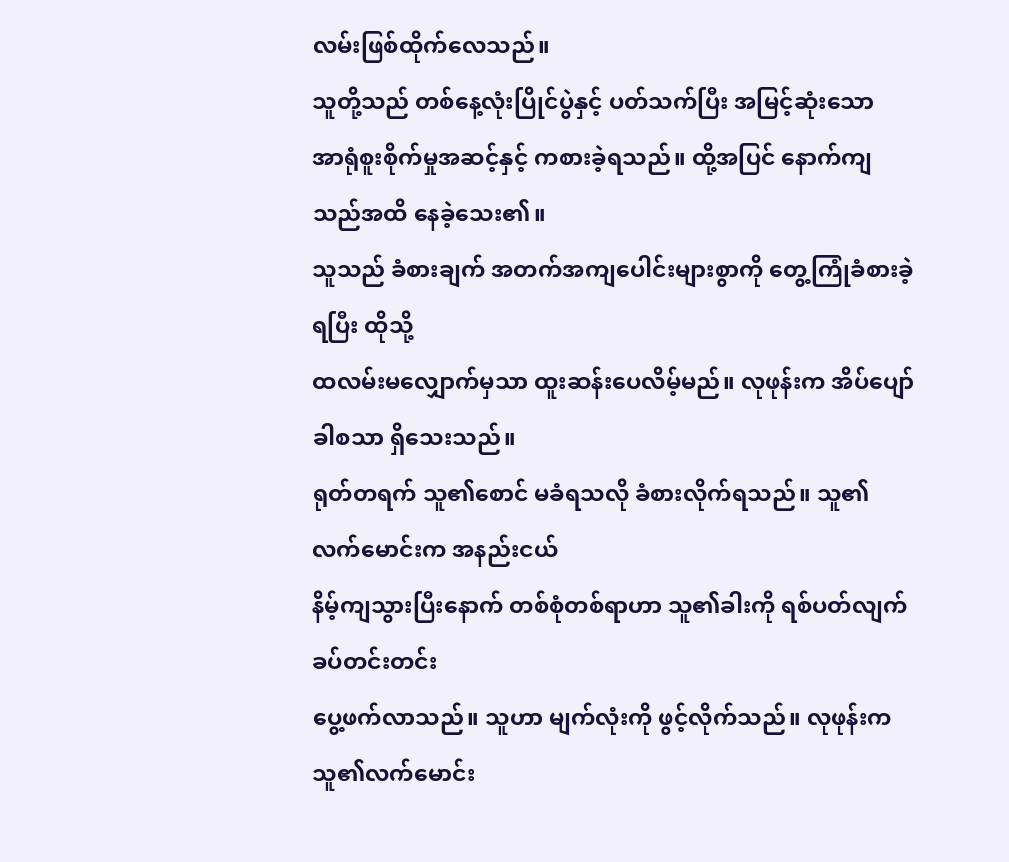လမ်းဖြစ်ထိုက်လေသည်။
သူတို့သည် တစ်နေ့လုံးပြိုင်ပွဲနှင့် ပတ်သက်ပြီး အမြင့်ဆုံးသော
အာရုံစူးစိုက်မှုအဆင့်နှင့် ကစားခဲ့ရသည်။ ထို့အပြင် နောက်ကျသည်အထိ နေခဲ့သေး၏။
သူသည် ခံစားချက် အတက်အကျပေါင်းများစွာကို တွေ့ကြုံခံစားခဲ့ရပြီး ထိုသို့
ထလမ်းမလျှောက်မှသာ ထူးဆန်းပေလိမ့်မည်။ လုဖုန်းက အိပ်ပျော်ခါစသာ ရှိသေးသည်။
ရုတ်တရက် သူ၏စောင် မခံရသလို ခံစားလိုက်ရသည်။ သူ၏လက်မောင်းက အနည်းငယ်
နိမ့်ကျသွားပြီးနောက် တစ်စုံတစ်ရာဟာ သူ၏ခါးကို ရစ်ပတ်လျက် ခပ်တင်းတင်း
ပွေ့ဖက်လာသည်။ သူဟာ မျက်လုံးကို ဖွင့်လိုက်သည်။ လုဖုန်းက သူ၏လက်မောင်း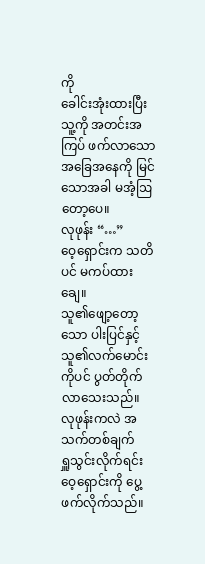ကို
ခေါင်းအုံးထားပြီး သူ့ကို အတင်းအကြပ် ဖက်လာသော အခြေအနေကို မြင်သောအခါ မအံ့ဩတော့ပေ။
လုဖုန်း “…”
ဝေ့ရှောင်းက သတိပင် မကပ်ထားချေ။
သူ၏ဖျော့တော့သော ပါးပြင်နှင့် သူ၏လက်မောင်းကိုပင် ပွတ်တိုက် လာသေးသည်။
လုဖုန်းကလဲ အသက်တစ်ချက်
ရှူသွင်းလိုက်ရင်း ဝေ့ရှောင်းကို ပွေ့ဖက်လိုက်သည်။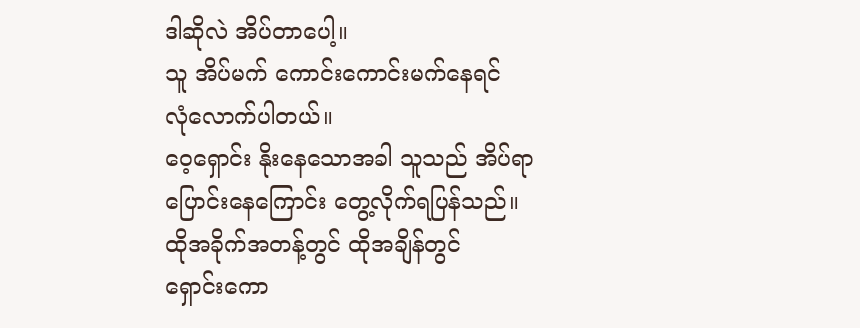ဒါဆိုလဲ အိပ်တာပေါ့။
သူ အိပ်မက် ကောင်းကောင်းမက်နေရင်
လုံလောက်ပါတယ်။
ဝေ့ရှောင်း နိုးနေသောအခါ သူသည် အိပ်ရာ
ပြောင်းနေကြောင်း တွေ့လိုက်ရပြန်သည်။
ထိုအခိုက်အတန့်တွင် ထိုအချိန်တွင်
ရှောင်းကော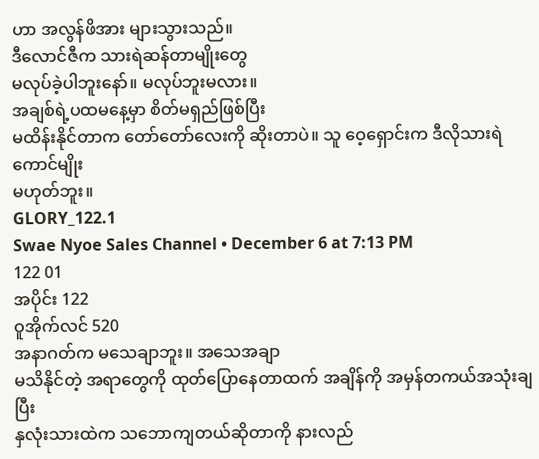ဟာ အလွန်ဖိအား များသွားသည်။
ဒီလောင်ဇီက သားရဲဆန်တာမျိုးတွေ
မလုပ်ခဲ့ပါဘူးနော်။ မလုပ်ဘူးမလား။
အချစ်ရဲ့ပထမနေ့မှာ စိတ်မရှည်ဖြစ်ပြီး
မထိန်းနိုင်တာက တော်တော်လေးကို ဆိုးတာပဲ။ သူ ဝေ့ရှောင်းက ဒီလိုသားရဲကောင်မျိုး
မဟုတ်ဘူး။
GLORY_122.1
Swae Nyoe Sales Channel • December 6 at 7:13 PM
122 01
အပိုင်း 122
ဝူအိုက်လင် 520
အနာဂတ်က မသေချာဘူး။ အသေအချာ
မသိနိုင်တဲ့ အရာတွေကို ထုတ်ပြောနေတာထက် အချိန်ကို အမှန်တကယ်အသုံးချပြီး
နှလုံးသားထဲက သဘောကျတယ်ဆိုတာကို နားလည်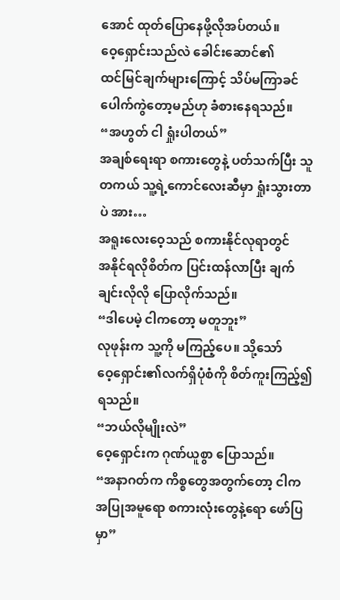အောင် ထုတ်ပြောနေဖို့လိုအပ်တယ်။
ဝေ့ရှောင်းသည်လဲ ခေါင်းဆောင်၏
ထင်မြင်ချက်များကြောင့် သိပ်မကြာခင် ပေါက်ကွဲတော့မည်ဟု ခံစားနေရသည်။
“အဟွတ် ငါ ရှုံးပါတယ်”
အချစ်ရေးရာ စကားတွေနဲ့ ပတ်သက်ပြီး သူ
တကယ် သူ့ရဲ့ကောင်လေးဆီမှာ ရှုံးသွားတာပဲ အား…
အရူးလေးဝေ့သည် စကားနိုင်လုရာတွင်
အနိုင်ရလိုစိတ်က ပြင်းထန်လာပြီး ချက်ချင်းလိုလို ပြောလိုက်သည်။
“ဒါပေမဲ့ ငါကတော့ မတူဘူး”
လုဖုန်းက သူ့ကို မကြည့်ပေ။ သို့သော်
ဝေ့ရှောင်း၏လက်ရှိပုံစံကို စိတ်ကူးကြည့်၍ ရသည်။
“ဘယ်လိုမျိုးလဲ”
ဝေ့ရှောင်းက ဂုဏ်ယူစွာ ပြောသည်။
“အနာဂတ်က ကိစ္စတွေအတွက်တော့ ငါက
အပြုအမူရော စကားလုံးတွေနဲ့ရော ဖော်ပြမှာ”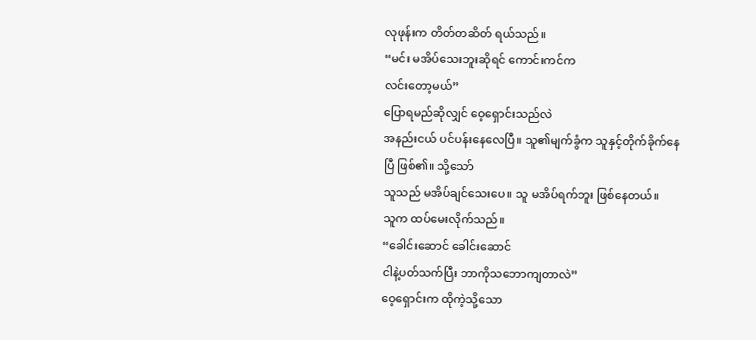လုဖုန်းက တိတ်တဆိတ် ရယ်သည်။
“မင်း မအိပ်သေးဘူးဆိုရင် ကောင်းကင်က
လင်းတော့မယ်”
ပြောရမည်ဆိုလျှင် ဝေ့ရှောင်းသည်လဲ
အနည်းငယ် ပင်ပန်းနေလေပြီ။ သူ၏မျက်ခွံက သူနှင့်တိုက်ခိုက်နေပြီ ဖြစ်၏။ သို့သော်
သူသည် မအိပ်ချင်သေးပေ။ သူ မအိပ်ရက်ဘူး ဖြစ်နေတယ်။
သူက ထပ်မေးလိုက်သည်။
“ခေါင်းဆောင် ခေါင်းဆောင်
ငါနဲ့ပတ်သက်ပြီး ဘာကိုသဘောကျတာလဲ”
ဝေ့ရှောင်းက ထိုကဲ့သို့သော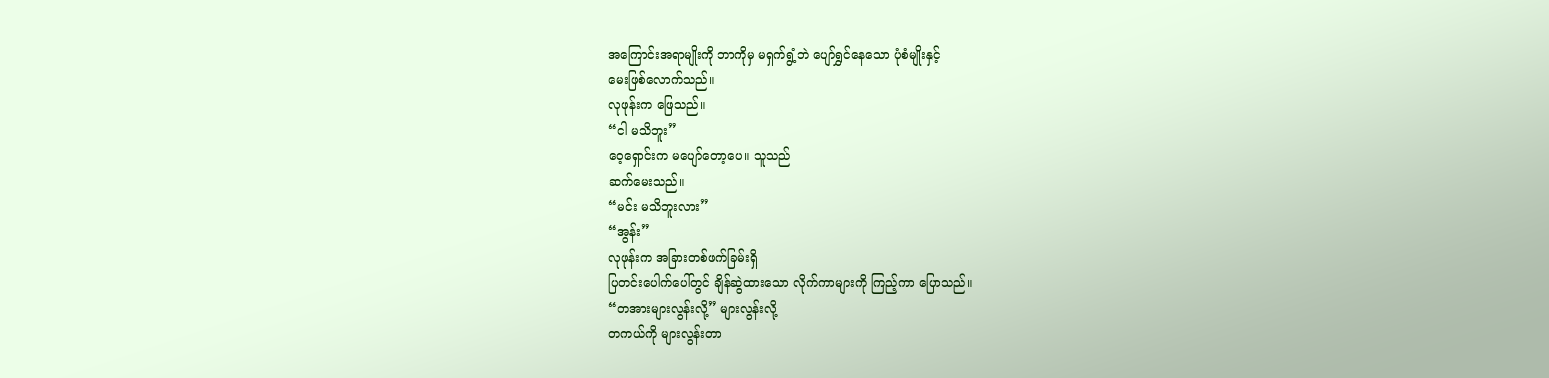အကြောင်းအရာမျိုးကို ဘာကိုမှ မရှက်ရွံ့ဘဲ ပျော်ရွှင်နေသော ပုံစံမျိုးနှင့်
မေးဖြစ်လောက်သည်။
လုဖုန်းက ဖြေသည်။
“ငါ မသိဘူး”
ဝေ့ရှောင်းက မပျော်တော့ပေ။ သူသည်
ဆက်မေးသည်။
“မင်း မသိဘူးလား”
“အွန်း”
လုဖုန်းက အခြားတစ်ဖက်ခြမ်းရှိ
ပြတင်းပေါက်ပေါ်တွင် ချိန်ဆွဲထားသော လိုက်ကာများကို ကြည့်ကာ ပြောသည်။
“တအားများလွန်းလို့” များလွန်းလို့
တကယ်ကို များလွန်းတာ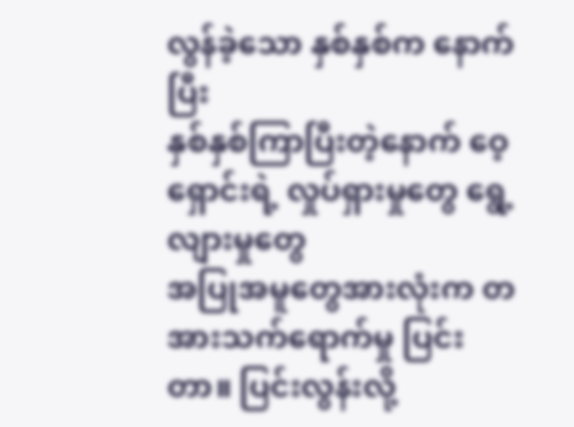လွန်ခဲ့သော နှစ်နှစ်က နောက်ပြီး
နှစ်နှစ်ကြာပြီးတဲ့နောက် ဝေ့ရှောင်းရဲ့ လှုပ်ရှားမှုတွေ ရွေ့လျားမှုတွေ
အပြုအမူတွေအားလုံးက တအားသက်ရောက်မှု ပြင်းတာ။ ပြင်းလွန်းလို့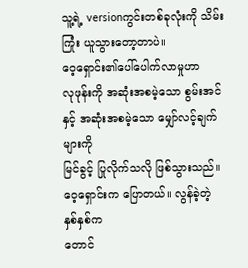သူ့ရဲ့ versionကွင်းတစ်ခုလုံးကို သိမ်းကြုံး ယူသွားတော့တာပဲ။
ဝေ့ရှောင်း၏ပေါ်ပေါက်လာမှုဟာ
လုဖုန်းကို အဆုံးအစမဲ့သော စွမ်းအင်နှင့် အဆုံးအစမဲ့သော မျှော်လင့်ချက်များကို
မြင်ခွင့် ပြုလိုက်သလို ဖြစ်သွားသည်။ ဝေ့ရှောင်းက ပြောတယ်။ လွန်ခဲ့တဲ့ နှစ်နှစ်က
တောင်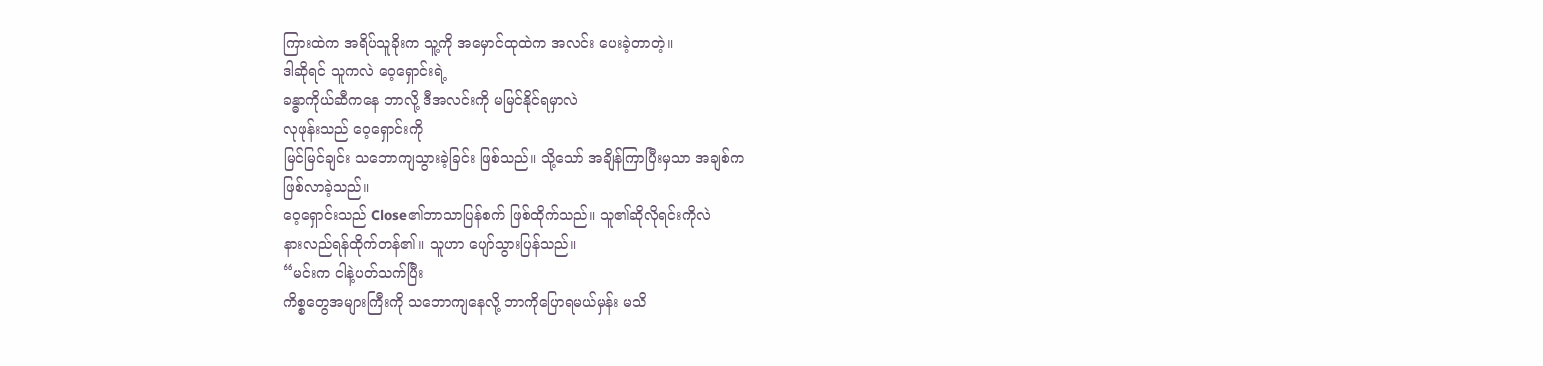ကြားထဲက အရိပ်သူခိုးက သူ့ကို အမှောင်ထုထဲက အလင်း ပေးခဲ့တာတဲ့။
ဒါဆိုရင် သူကလဲ ဝေ့ရှောင်းရဲ့
ခန္ဓာကိုယ်ဆီကနေ ဘာလို့ ဒီအလင်းကို မမြင်နိုင်ရမှာလဲ
လုဖုန်းသည် ဝေ့ရှောင်းကို
မြင်မြင်ချင်း သဘောကျသွားခဲ့ခြင်း ဖြစ်သည်။ သို့သော် အချိန်ကြာပြီးမှသာ အချစ်က
ဖြစ်လာခဲ့သည်။
ဝေ့ရှောင်းသည် Close၏ဘာသာပြန်စက် ဖြစ်ထိုက်သည်။ သူ၏ဆိုလိုရင်းကိုလဲ
နားလည်ရန်ထိုက်တန်၏။ သူဟာ ပျော်သွားပြန်သည်။
“မင်းက ငါနဲ့ပတ်သက်ပြီး
ကိစ္စတွေအများကြီးကို သဘောကျနေလို့ ဘာကိုပြောရမယ်မှန်း မသိ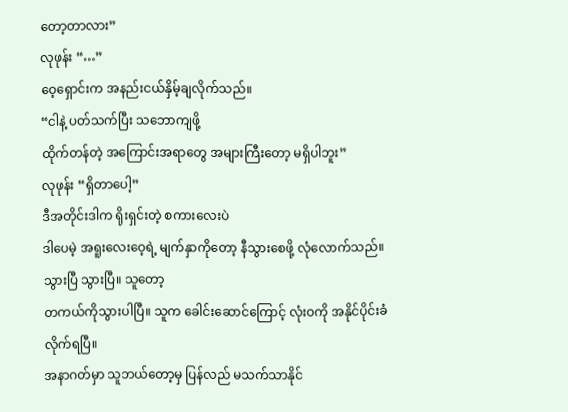တော့တာလား”
လုဖုန်း “…”
ဝေ့ရှောင်းက အနည်းငယ်နှိမ့်ချလိုက်သည်။
“ငါနဲ့ ပတ်သက်ပြီး သဘောကျဖို့
ထိုက်တန်တဲ့ အကြောင်းအရာတွေ အများကြီးတော့ မရှိပါဘူး”
လုဖုန်း “ရှိတာပေါ့”
ဒီအတိုင်းဒါက ရိုးရှင်းတဲ့ စကားလေးပဲ
ဒါပေမဲ့ အရူးလေးဝေ့ရဲ့ မျက်နှာကိုတော့ နီသွားစေဖို့ လုံလောက်သည်။
သွားပြီ သွားပြီ။ သူတော့
တကယ်ကိုသွားပါပြီ။ သူက ခေါင်းဆောင်ကြောင့် လုံးဝကို အနိုင်ပိုင်းခံလိုက်ရပြီ။
အနာဂတ်မှာ သူဘယ်တော့မှ ပြန်လည် မသက်သာနိုင်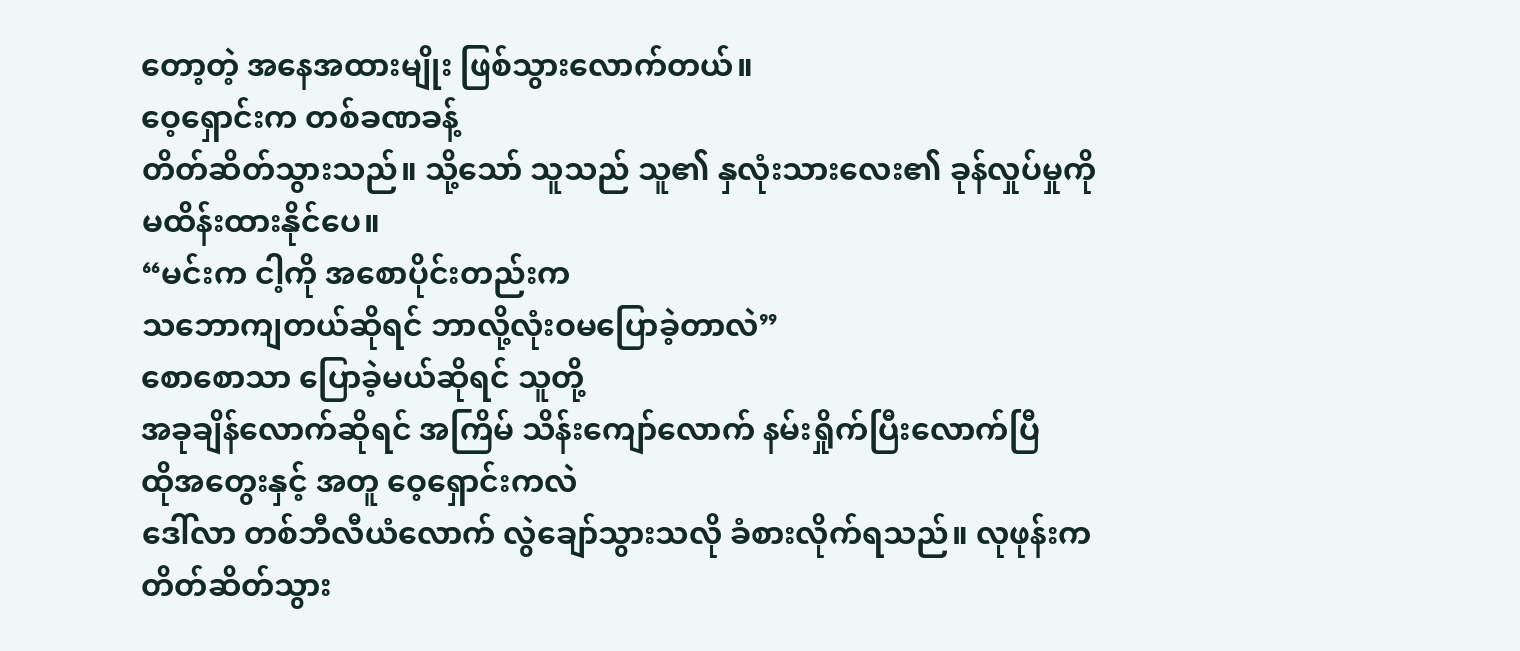တော့တဲ့ အနေအထားမျိုး ဖြစ်သွားလောက်တယ်။
ဝေ့ရှောင်းက တစ်ခဏခန့်
တိတ်ဆိတ်သွားသည်။ သို့သော် သူသည် သူ၏ နှလုံးသားလေး၏ ခုန်လှုပ်မှုကို
မထိန်းထားနိုင်ပေ။
“မင်းက ငါ့ကို အစောပိုင်းတည်းက
သဘောကျတယ်ဆိုရင် ဘာလို့လုံးဝမပြောခဲ့တာလဲ”
စောစောသာ ပြောခဲ့မယ်ဆိုရင် သူတို့
အခုချိန်လောက်ဆိုရင် အကြိမ် သိန်းကျော်လောက် နမ်းရှိုက်ပြီးလောက်ပြီ
ထိုအတွေးနှင့် အတူ ဝေ့ရှောင်းကလဲ
ဒေါ်လာ တစ်ဘီလီယံလောက် လွဲချော်သွားသလို ခံစားလိုက်ရသည်။ လုဖုန်းက
တိတ်ဆိတ်သွား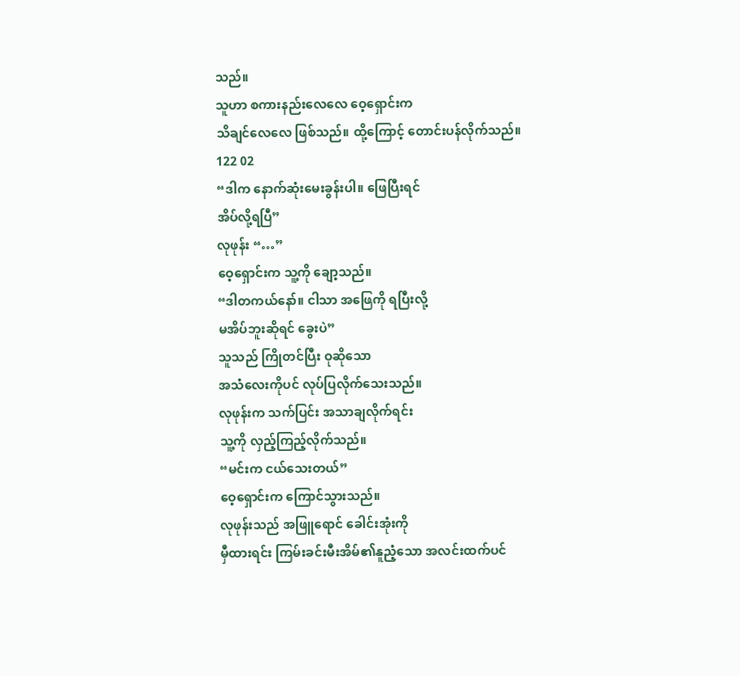သည်။
သူဟာ စကားနည်းလေလေ ဝေ့ရှောင်းက
သိချင်လေလေ ဖြစ်သည်။ ထို့ကြောင့် တောင်းပန်လိုက်သည်။
122 02
“ဒါက နောက်ဆုံးမေးခွန်းပါ။ ဖြေပြီးရင်
အိပ်လို့ရပြီ”
လုဖုန်း “…”
ဝေ့ရှောင်းက သူ့ကို ချော့သည်။
“ဒါတကယ်နော်။ ငါသာ အဖြေကို ရပြီးလို့
မအိပ်ဘူးဆိုရင် ခွေးပဲ”
သူသည် ကြိုတင်ပြီး ဝုဆိုသော
အသံလေးကိုပင် လုပ်ပြလိုက်သေးသည်။
လုဖုန်းက သက်ပြင်း အသာချလိုက်ရင်း
သူ့ကို လှည့်ကြည့်လိုက်သည်။
“မင်းက ငယ်သေးတယ်”
ဝေ့ရှောင်းက ကြောင်သွားသည်။
လုဖုန်းသည် အဖြူရောင် ခေါင်းအုံးကို
မှီထားရင်း ကြမ်းခင်းမီးအိမ်၏နူညံ့သော အလင်းထက်ပင်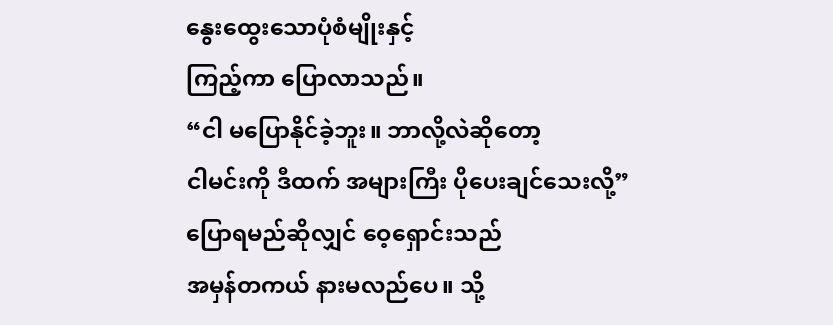နွေးထွေးသောပုံစံမျိုးနှင့်
ကြည့်ကာ ပြောလာသည်။
“ငါ မပြောနိုင်ခဲ့ဘူး။ ဘာလို့လဲဆိုတော့
ငါမင်းကို ဒီထက် အများကြီး ပိုပေးချင်သေးလို့”
ပြောရမည်ဆိုလျှင် ဝေ့ရှောင်းသည်
အမှန်တကယ် နားမလည်ပေ။ သို့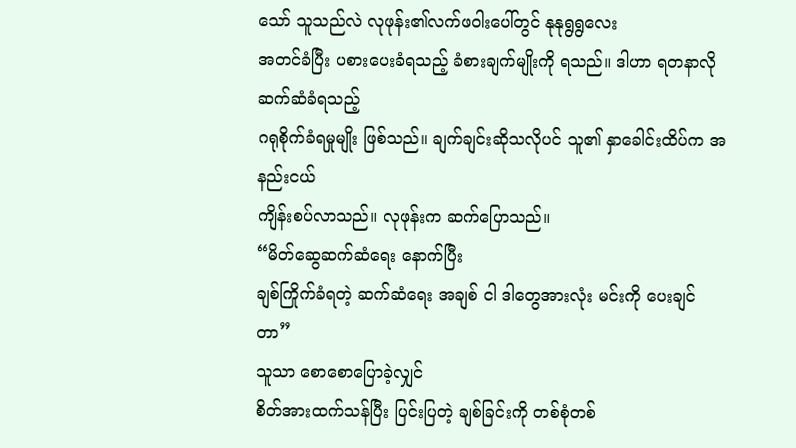သော် သူသည်လဲ လုဖုန်း၏လက်ဖဝါးပေါ်တွင် နုနုရွရွလေး
အတင်ခံပြီး ပစားပေးခံရသည့် ခံစားချက်မျိုးကို ရသည်။ ဒါဟာ ရတနာလို ဆက်ဆံခံရသည့်
ဂရုစိုက်ခံရမှုမျိုး ဖြစ်သည်။ ချက်ချင်းဆိုသလိုပင် သူ၏ နှာခေါင်းထိပ်က အနည်းငယ်
ကျိန်းစပ်လာသည်။ လုဖုန်းက ဆက်ပြောသည်။
“မိတ်ဆွေဆက်ဆံရေး နောက်ပြီး
ချစ်ကြိုက်ခံရတဲ့ ဆက်ဆံရေး အချစ် ငါ ဒါတွေအားလုံး မင်းကို ပေးချင်တာ”
သူသာ စောစောပြောခဲ့လျှင်
စိတ်အားထက်သန်ပြီး ပြင်းပြတဲ့ ချစ်ခြင်းကို တစ်စုံတစ်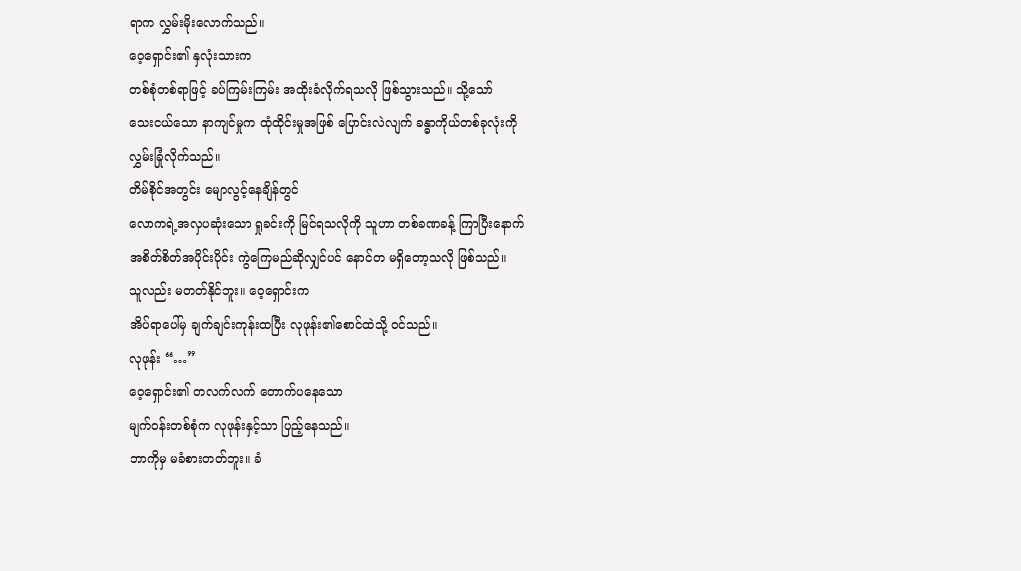ရာက လွှမ်းမိုးလောက်သည်။
ဝေ့ရှောင်း၏ နှလုံးသားက
တစ်စုံတစ်ရာဖြင့် ခပ်ကြမ်းကြမ်း အထိုးခံလိုက်ရသလို ဖြစ်သွားသည်။ သို့သော်
သေးငယ်သော နာကျင်မှုက ထုံထိုင်းမှုအဖြစ် ပြောင်းလဲလျက် ခန္ဓာကိုယ်တစ်ခုလုံးကို
လွှမ်းခြုံလိုက်သည်။
တိမ်စိုင်အတွင်း မျောလွင့်နေချိန်တွင်
လောကရဲ့အလှပဆုံးသော ရှုခင်းကို မြင်ရသလိုကို သူဟာ တစ်ခဏခန့် ကြာပြီးနောက်
အစိတ်စိတ်အပိုင်းပိုင်း ကွဲကြေမည်ဆိုလျှင်ပင် နောင်တ မရှိတော့သလို ဖြစ်သည်။
သူလည်း မတတ်နိုင်ဘူး။ ဝေ့ရှောင်းက
အိပ်ရာပေါ်မှ ချက်ချင်းကုန်းထပြီး လုဖုန်း၏စောင်ထဲသို့ ဝင်သည်။
လုဖုန်း “…”
ဝေ့ရှောင်း၏ တလက်လက် တောက်ပနေသော
မျက်ဝန်းတစ်စုံက လုဖုန်းနှင့်သာ ပြည့်နေသည်။
ဘာကိုမှ မခံစားတတ်ဘူး။ ခံ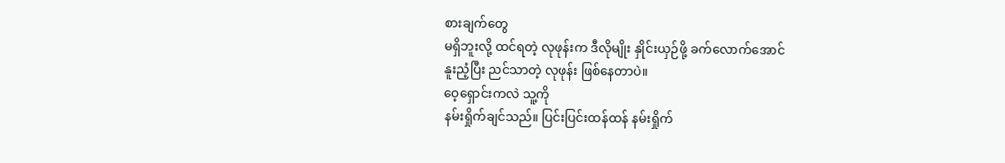စားချက်တွေ
မရှိဘူးလို့ ထင်ရတဲ့ လုဖုန်းက ဒီလိုမျိုး နှိုင်းယှဉ်ဖို့ ခက်လောက်အောင်
နူးညံ့ပြီး ညင်သာတဲ့ လုဖုန်း ဖြစ်နေတာပဲ။
ဝေ့ရှောင်းကလဲ သူ့ကို
နမ်းရှိုက်ချင်သည်။ ပြင်းပြင်းထန်ထန် နမ်းရှိုက်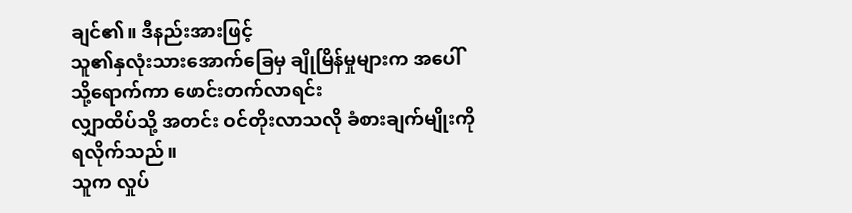ချင်၏။ ဒီနည်းအားဖြင့်
သူ၏နှလုံးသားအောက်ခြေမှ ချိုမြိန်မှုများက အပေါ်သို့ရောက်ကာ ဖောင်းတက်လာရင်း
လျှာထိပ်သို့ အတင်း ဝင်တိုးလာသလို ခံစားချက်မျိုးကို ရလိုက်သည်။
သူက လှုပ်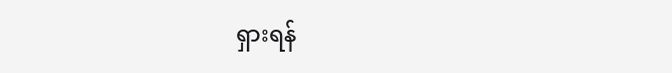ရှားရန်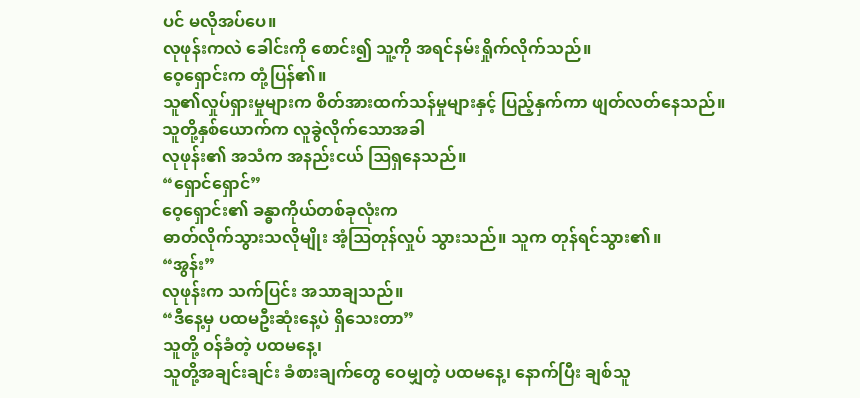ပင် မလိုအပ်ပေ။
လုဖုန်းကလဲ ခေါင်းကို စောင်း၍ သူ့ကို အရင်နမ်းရှိုက်လိုက်သည်။
ဝေ့ရှောင်းက တုံ့ပြန်၏။
သူ၏လှုပ်ရှားမှုများက စိတ်အားထက်သန်မှုများနှင့် ပြည့်နှက်ကာ ဖျတ်လတ်နေသည်။
သူတို့နှစ်ယောက်က လူခွဲလိုက်သောအခါ
လုဖုန်း၏ အသံက အနည်းငယ် ဩရှနေသည်။
“ရှောင်ရှောင်”
ဝေ့ရှောင်း၏ ခန္ဓာကိုယ်တစ်ခုလုံးက
ဓာတ်လိုက်သွားသလိုမျိုး အံ့ဩတုန်လှုပ် သွားသည်။ သူက တုန်ရင်သွား၏။
“အွန်း”
လုဖုန်းက သက်ပြင်း အသာချသည်။
“ဒီနေ့မှ ပထမဦးဆုံးနေ့ပဲ ရှိသေးတာ”
သူတို့ ဝန်ခံတဲ့ ပထမနေ့၊
သူတို့အချင်းချင်း ခံစားချက်တွေ ဝေမျှတဲ့ ပထမနေ့၊ နောက်ပြီး ချစ်သူ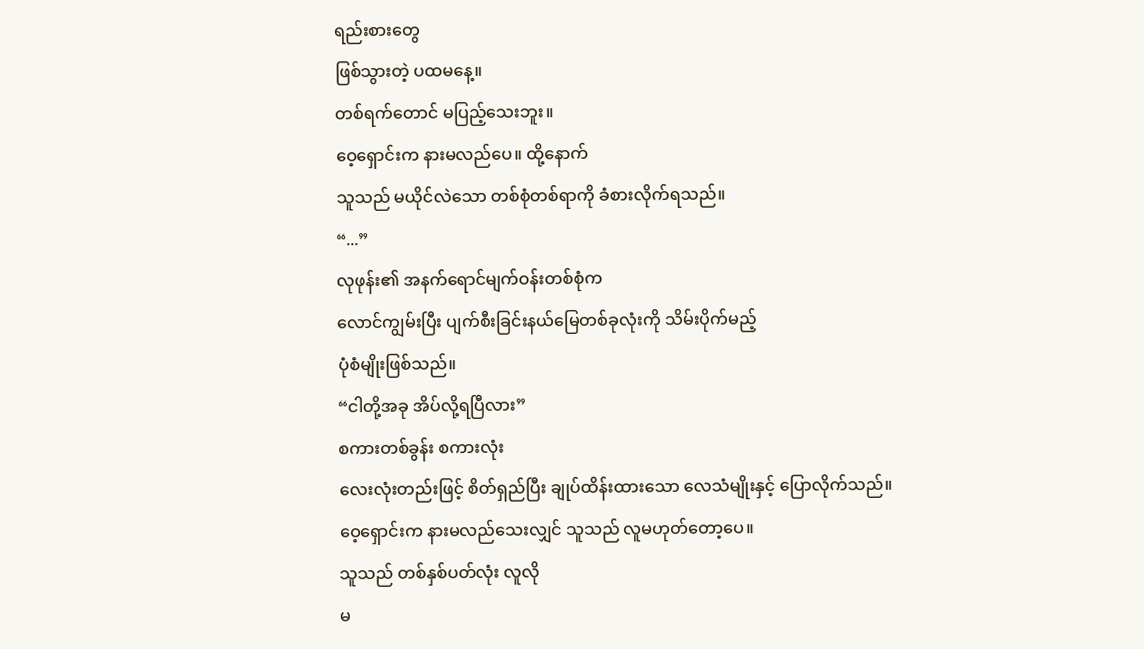ရည်းစားတွေ
ဖြစ်သွားတဲ့ ပထမနေ့။
တစ်ရက်တောင် မပြည့်သေးဘူး။
ဝေ့ရှောင်းက နားမလည်ပေ။ ထို့နောက်
သူသည် မယိုင်လဲသော တစ်စုံတစ်ရာကို ခံစားလိုက်ရသည်။
“...”
လုဖုန်း၏ အနက်ရောင်မျက်ဝန်းတစ်စုံက
လောင်ကျွမ်းပြီး ပျက်စီးခြင်းနယ်မြေတစ်ခုလုံးကို သိမ်းပိုက်မည့်
ပုံစံမျိုးဖြစ်သည်။
“ငါတို့အခု အိပ်လို့ရပြီလား”
စကားတစ်ခွန်း စကားလုံး
လေးလုံးတည်းဖြင့် စိတ်ရှည်ပြီး ချုပ်ထိန်းထားသော လေသံမျိုးနှင့် ပြောလိုက်သည်။
ဝေ့ရှောင်းက နားမလည်သေးလျှင် သူသည် လူမဟုတ်တော့ပေ။
သူသည် တစ်နှစ်ပတ်လုံး လူလို
မ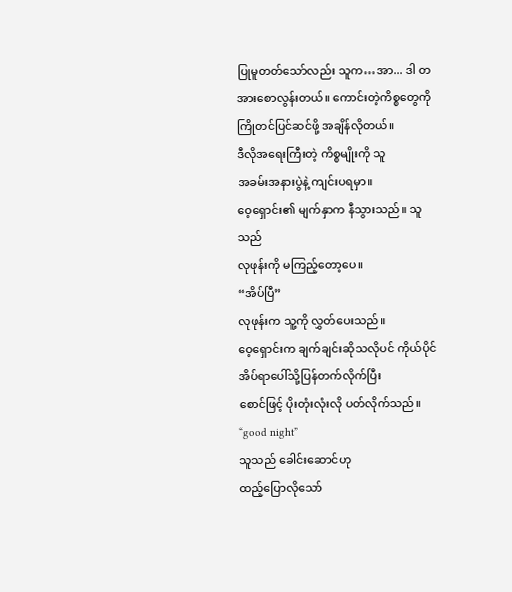ပြုမူတတ်သော်လည်း သူက…အာ... ဒါ တအားစောလွန်းတယ်။ ကောင်းတဲ့ကိစ္စတွေကို
ကြိုတင်ပြင်ဆင်ဖို့ အချိန်လိုတယ်။
ဒီလိုအရေးကြီးတဲ့ ကိစ္စမျိုးကို သူ
အခမ်းအနားပွဲနဲ့ ကျင်းပရမှာ။
ဝေ့ရှောင်း၏ မျက်နှာက နီသွားသည်။ သူသည်
လုဖုန်းကို မကြည့်တော့ပေ။
“အိပ်ပြီ”
လုဖုန်းက သူ့ကို လွှတ်ပေးသည်။
ဝေ့ရှောင်းက ချက်ချင်းဆိုသလိုပင် ကိုယ်ပိုင်အိပ်ရာပေါ်သို့ပြန်တက်လိုက်ပြီး
စောင်ဖြင့် ပိုးတုံးလုံးလို ပတ်လိုက်သည်။
“good night”
သူသည် ခေါင်းဆောင်ဟု
ထည့်ပြောလိုသော်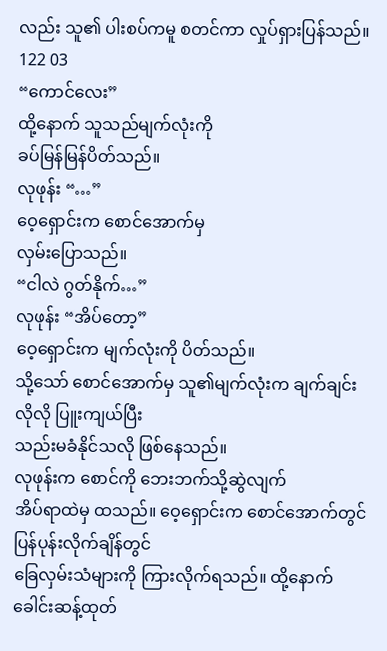လည်း သူ၏ ပါးစပ်ကမူ စတင်ကာ လှုပ်ရှားပြန်သည်။
122 03
“ကောင်လေး”
ထို့နောက် သူသည်မျက်လုံးကို
ခပ်မြန်မြန်ပိတ်သည်။
လုဖုန်း “…”
ဝေ့ရှောင်းက စောင်အောက်မှ
လှမ်းပြောသည်။
“ငါလဲ ဂွတ်နိုက်…”
လုဖုန်း “အိပ်တော့”
ဝေ့ရှောင်းက မျက်လုံးကို ပိတ်သည်။
သို့သော် စောင်အောက်မှ သူ၏မျက်လုံးက ချက်ချင်းလိုလို ပြူးကျယ်ပြီး
သည်းမခံနိုင်သလို ဖြစ်နေသည်။
လုဖုန်းက စောင်ကို ဘေးဘက်သို့ဆွဲလျက်
အိပ်ရာထဲမှ ထသည်။ ဝေ့ရှောင်းက စောင်အောက်တွင် ပြန်ပုန်းလိုက်ချိန်တွင်
ခြေလှမ်းသံများကို ကြားလိုက်ရသည်။ ထို့နောက် ခေါင်းဆန့်ထုတ်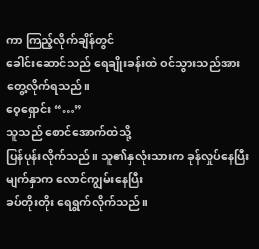ကာ ကြည့်လိုက်ချိန်တွင်
ခေါင်းဆောင်သည် ရေချိုးခန်းထဲ ဝင်သွားသည်အား တွေ့လိုက်ရသည်။
ဝေ့ရှောင်း “…”
သူသည် စောင်အောက်ထဲသို့
ပြန်ပုန်းလိုက်သည်။ သူ၏နှလုံးသားက ခုန်လှုပ်နေပြီး မျက်နှာက လောင်ကျွမ်းနေပြီး
ခပ်တိုးတိုး ရေရွက်လိုက်သည်။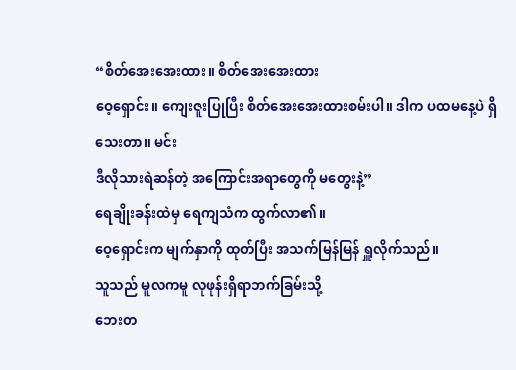“စိတ်အေးအေးထား။ စိတ်အေးအေးထား
ဝေ့ရှောင်း။ ကျေးဇူးပြုပြီး စိတ်အေးအေးထားစမ်းပါ။ ဒါက ပထမနေ့ပဲ ရှိသေးတာ။ မင်း
ဒီလိုသားရဲဆန်တဲ့ အကြောင်းအရာတွေကို မတွေးနဲ့”
ရေချိုးခန်းထဲမှ ရေကျသံက ထွက်လာ၏။
ဝေ့ရှောင်းက မျက်နှာကို ထုတ်ပြီး အသက်မြန်မြန် ရှူလိုက်သည်။
သူသည် မူလကမူ လုဖုန်းရှိရာဘက်ခြမ်းသို့
ဘေးတ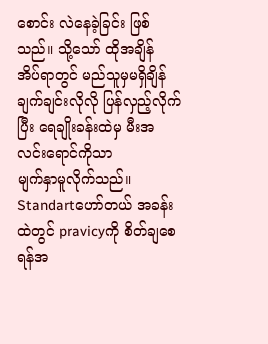စောင်း လဲနေခဲ့ခြင်း ဖြစ်သည်။ သို့သော် ထိုအချိန် အိပ်ရာတွင် မည်သူမှမရှိချိန်
ချက်ချင်းလိုလို ပြန်လှည့်လိုက်ပြီး ရေချိုးခန်းထဲမှ မီးအလင်းရောင်ကိုသာ
မျက်နှာမူလိုက်သည်။
Standartဟော်တယ် အခန်းထဲတွင် pravicyကို စိတ်ချစေရန်အ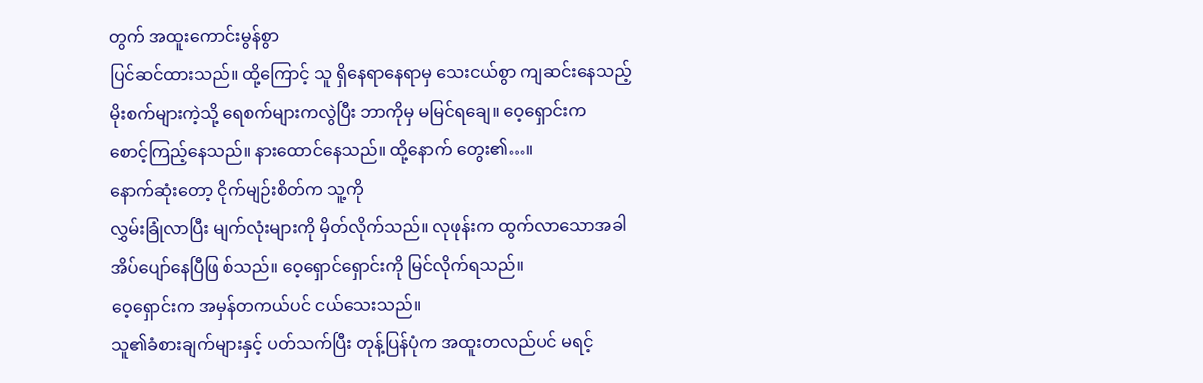တွက် အထူးကောင်းမွန်စွာ
ပြင်ဆင်ထားသည်။ ထို့ကြောင့် သူ ရှိနေရာနေရာမှ သေးငယ်စွာ ကျဆင်းနေသည့်
မိုးစက်များကဲ့သို့ ရေစက်များကလွဲပြီး ဘာကိုမှ မမြင်ရချေ။ ဝေ့ရှောင်းက
စောင့်ကြည့်နေသည်။ နားထောင်နေသည်။ ထို့နောက် တွေး၏…။
နောက်ဆုံးတော့ ငိုက်မျဉ်းစိတ်က သူ့ကို
လွှမ်းခြုံလာပြီး မျက်လုံးများကို မှိတ်လိုက်သည်။ လုဖုန်းက ထွက်လာသောအခါ
အိပ်ပျော်နေပြီဖြ စ်သည်။ ဝေ့ရှောင်ရှောင်းကို မြင်လိုက်ရသည်။
ဝေ့ရှောင်းက အမှန်တကယ်ပင် ငယ်သေးသည်။
သူ၏ခံစားချက်များနှင့် ပတ်သက်ပြီး တုန့်ပြန်ပုံက အထူးတလည်ပင် မရင့်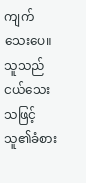ကျက်သေးပေ။
သူသည် ငယ်သေးသဖြင့်
သူ၏ခံစား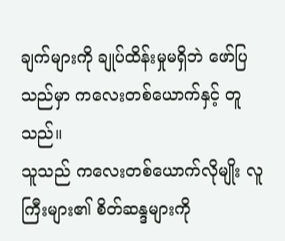ချက်များကို ချုပ်ထိန်းမှုမရှိဘဲ ဖော်ပြသည်မှာ ကလေးတစ်ယောက်နှင့် တူသည်။
သူသည် ကလေးတစ်ယောက်လိုမျိုး လူကြီးများ၏ စိတ်ဆန္ဒများကို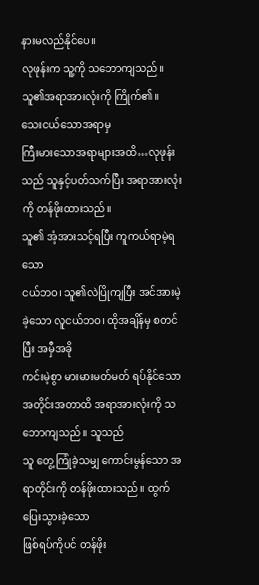နားမလည်နိုင်ပေ။
လုဖုန်းက သူ့ကို သဘောကျသည်။
သူ၏အရာအားလုံးကို ကြိုက်၏။
သေးငယ်သောအရာမှ
ကြီးမားသောအရာများအထိ…လုဖုန်းသည် သူနှင့်ပတ်သက်ပြီး အရာအားလုံးကို တန်ဖိုးထားသည်။
သူ၏ အံ့အားသင့်ရပြီး ကူကယ်ရာမဲ့ရသော
ငယ်ဘဝ၊ သူ၏လဲပြိုကျပြီး အင်အားမဲ့ခဲ့သော လူငယ်ဘဝ၊ ထိုအချိန်မှ စတင်ပြီး အမှီအခို
ကင်းမဲ့စွာ မားမားမတ်မတ် ရပ်နိုင်သော အတိုင်းအတာထိ အရာအားလုံးကို သဘောကျသည်။ သူသည်
သူ တွေ့ကြုံခဲ့သမျှ ကောင်းမွန်သော အရာတိုင်းကို တန်ဖိုးထားသည်။ ထွက်ပြေးသွားခဲ့သော
ဖြစ်ရပ်ကိုပင် တန်ဖိုး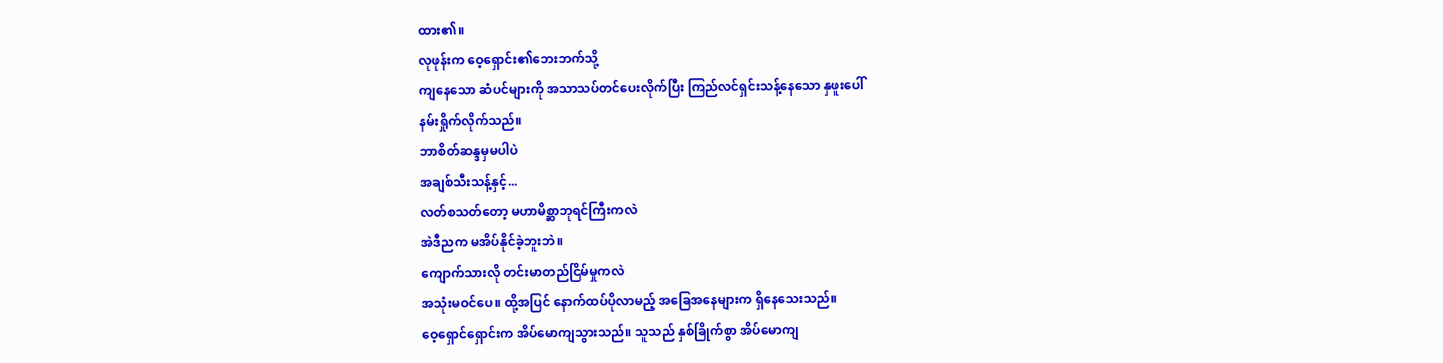ထား၏။
လုဖုန်းက ဝေ့ရှောင်း၏ဘေးဘက်သို့
ကျနေသော ဆံပင်များကို အသာသပ်တင်ပေးလိုက်ပြီး ကြည်လင်ရှင်းသန့်နေသော နှဖူးပေါ်
နမ်းရှိုက်လိုက်သည်။
ဘာစိတ်ဆန္ဒမှမပါပဲ
အချစ်သီးသန့်နှင့်...
လတ်စသတ်တော့ မဟာမိစ္ဆာဘုရင်ကြီးကလဲ
အဲဒီညက မအိပ်နိုင်ခဲ့ဘူးဘဲ။
ကျောက်သားလို တင်းမာတည်ငြိမ်မှုကလဲ
အသုံးမဝင်ပေ။ ထို့အပြင် နောက်ထပ်ပိုလာမည့် အခြေအနေများက ရှိနေသေးသည်။
ဝေ့ရှောင်ရှောင်းက အိပ်မောကျသွားသည်။ သူသည် နှစ်ခြိုက်စွာ အိပ်မောကျ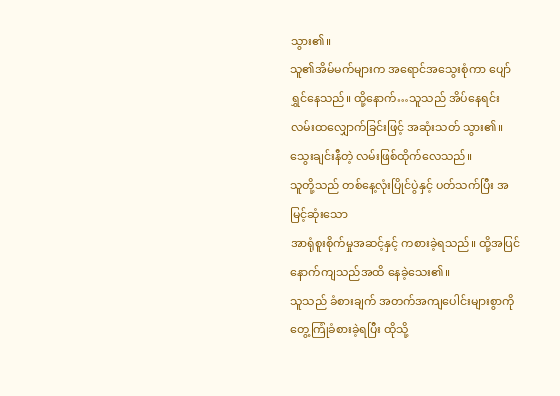သွား၏။
သူ၏အိမ်မက်များက အရောင်အသွေးစုံကာ ပျော်ရွှင်နေသည်။ ထို့နောက်…သူသည် အိပ်နေရင်း
လမ်းထလျှောက်ခြင်းဖြင့် အဆုံးသတ် သွား၏။
သွေးချင်းနီတဲ့ လမ်းဖြစ်ထိုက်လေသည်။
သူတို့သည် တစ်နေ့လုံးပြိုင်ပွဲနှင့် ပတ်သက်ပြီး အမြင့်ဆုံးသော
အာရုံစူးစိုက်မှုအဆင့်နှင့် ကစားခဲ့ရသည်။ ထို့အပြင် နောက်ကျသည်အထိ နေခဲ့သေး၏။
သူသည် ခံစားချက် အတက်အကျပေါင်းများစွာကို တွေ့ကြုံခံစားခဲ့ရပြီး ထိုသို့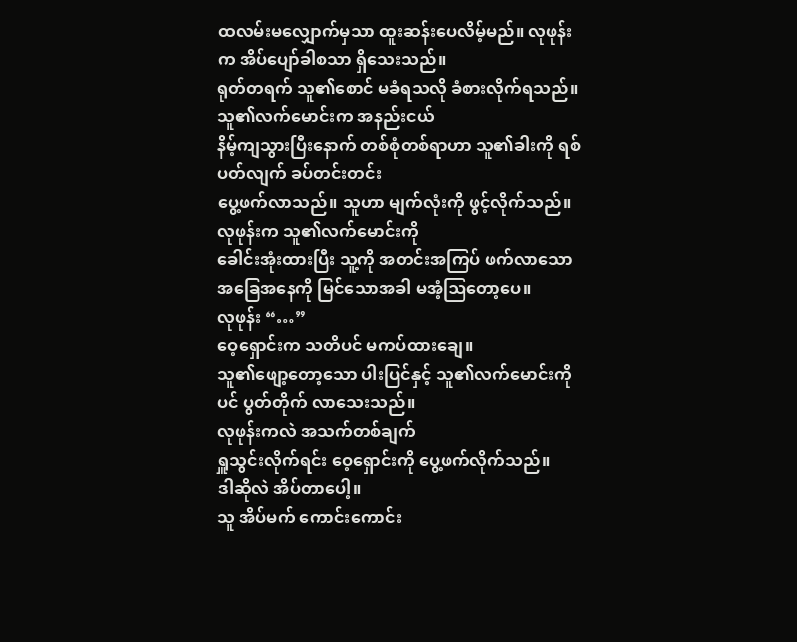ထလမ်းမလျှောက်မှသာ ထူးဆန်းပေလိမ့်မည်။ လုဖုန်းက အိပ်ပျော်ခါစသာ ရှိသေးသည်။
ရုတ်တရက် သူ၏စောင် မခံရသလို ခံစားလိုက်ရသည်။ သူ၏လက်မောင်းက အနည်းငယ်
နိမ့်ကျသွားပြီးနောက် တစ်စုံတစ်ရာဟာ သူ၏ခါးကို ရစ်ပတ်လျက် ခပ်တင်းတင်း
ပွေ့ဖက်လာသည်။ သူဟာ မျက်လုံးကို ဖွင့်လိုက်သည်။ လုဖုန်းက သူ၏လက်မောင်းကို
ခေါင်းအုံးထားပြီး သူ့ကို အတင်းအကြပ် ဖက်လာသော အခြေအနေကို မြင်သောအခါ မအံ့ဩတော့ပေ။
လုဖုန်း “…”
ဝေ့ရှောင်းက သတိပင် မကပ်ထားချေ။
သူ၏ဖျော့တော့သော ပါးပြင်နှင့် သူ၏လက်မောင်းကိုပင် ပွတ်တိုက် လာသေးသည်။
လုဖုန်းကလဲ အသက်တစ်ချက်
ရှူသွင်းလိုက်ရင်း ဝေ့ရှောင်းကို ပွေ့ဖက်လိုက်သည်။
ဒါဆိုလဲ အိပ်တာပေါ့။
သူ အိပ်မက် ကောင်းကောင်း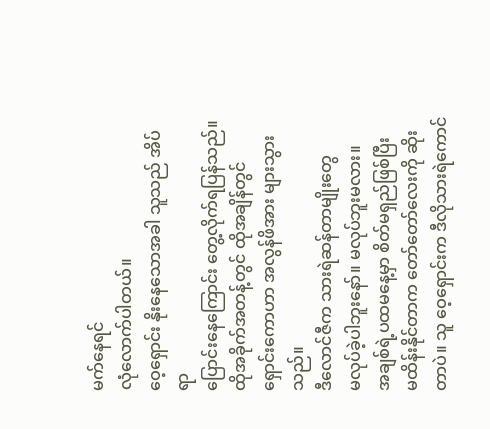မက်နေရင်
လုံလောက်ပါတယ်။
ဝေ့ရှောင်း နိုးနေသောအခါ သူသည် အိပ်ရာ
ပြောင်းနေကြောင်း တွေ့လိုက်ရပြန်သည်။
ထိုအခိုက်အတန့်တွင် ထိုအချိန်တွင်
ရှောင်းကောဟာ အလွန်ဖိအား များသွားသည်။
ဒီလောင်ဇီက သားရဲဆန်တာမျိုးတွေ
မလုပ်ခဲ့ပါဘူးနော်။ မလုပ်ဘူးမလား။
အချစ်ရဲ့ပထမနေ့မှာ စိတ်မရှည်ဖြစ်ပြီး
မထိန်းနိုင်တာက တော်တော်လေးကို ဆိုးတာပဲ။ သူ ဝေ့ရှောင်းက ဒီလိုသားရဲကောင်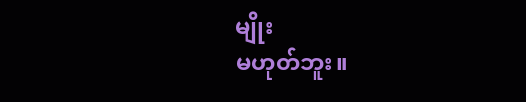မျိုး
မဟုတ်ဘူး။